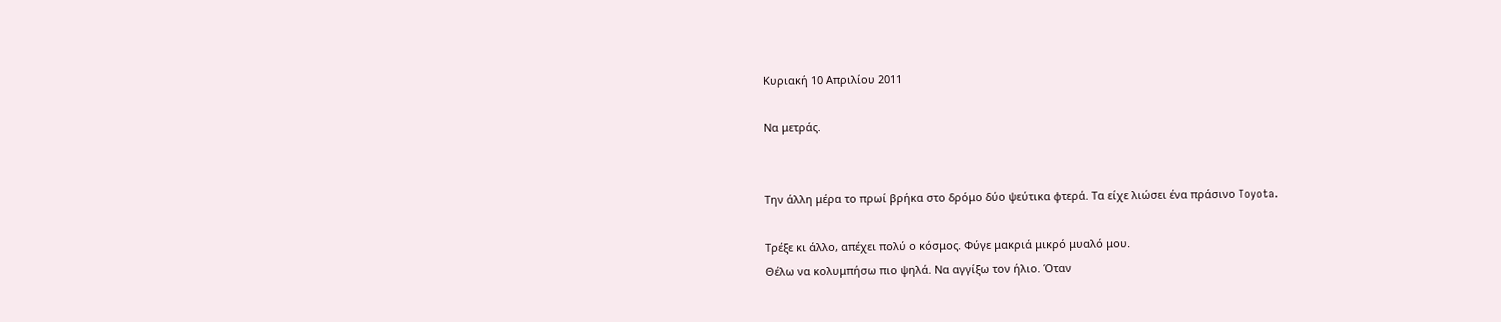Κυριακή 10 Απριλίου 2011

Να μετράς.


Την άλλη μέρα το πρωί βρήκα στο δρόμο δύο ψεύτικα φτερά. Τα είχε λιώσει ένα πράσινο Toyota.

Τρέξε κι άλλο, απέχει πολύ ο κόσμος. Φύγε μακριά μικρό μυαλό μου.
Θέλω να κολυμπήσω πιο ψηλά. Να αγγίξω τον ήλιο. Όταν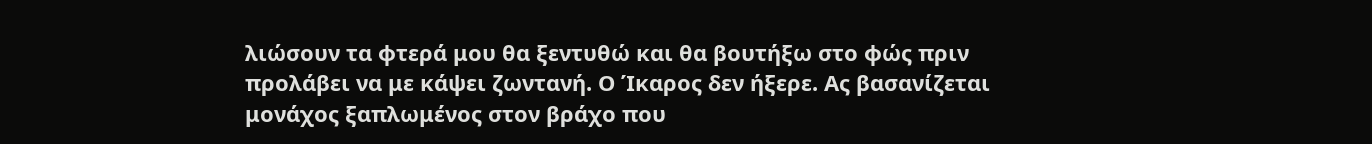λιώσουν τα φτερά μου θα ξεντυθώ και θα βουτήξω στο φώς πριν προλάβει να με κάψει ζωντανή. Ο Ίκαρος δεν ήξερε. Ας βασανίζεται μονάχος ξαπλωμένος στον βράχο που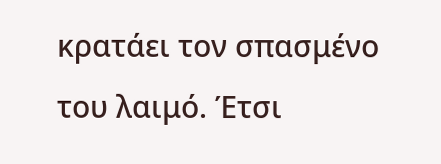κρατάει τον σπασμένο του λαιμό. Έτσι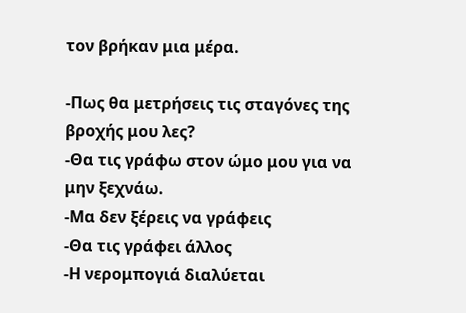τον βρήκαν μια μέρα.

-Πως θα μετρήσεις τις σταγόνες της βροχής μου λες?
-Θα τις γράφω στον ώμο μου για να μην ξεχνάω.
-Μα δεν ξέρεις να γράφεις
-Θα τις γράφει άλλος
-Η νερομπογιά διαλύεται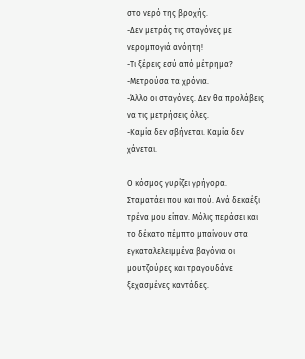στο νερό της βροχής.
-Δεν μετράς τις σταγόνες με νερομπογιά ανόητη!
-Τι ξέρεις εσύ από μέτρημα?
-Μετρούσα τα χρόνια.
-Άλλο οι σταγόνες. Δεν θα προλάβεις να τις μετρήσεις όλες.
-Καμία δεν σβήνεται. Καμία δεν χάνεται.

Ο κόσμος γυρίζει γρήγορα. Σταματάει που και πού. Ανά δεκαέξι τρένα μου είπαν. Μόλις περάσει και το δέκατο πέμπτο μπαίνουν στα εγκαταλελειμμένα βαγόνια οι μουτζούρες και τραγουδάνε ξεχασμένες καντάδες.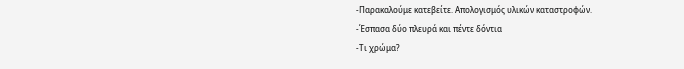-Παρακαλούμε κατεβείτε. Απολογισμός υλικών καταστροφών.
-Έσπασα δύο πλευρά και πέντε δόντια
-Τι χρώμα?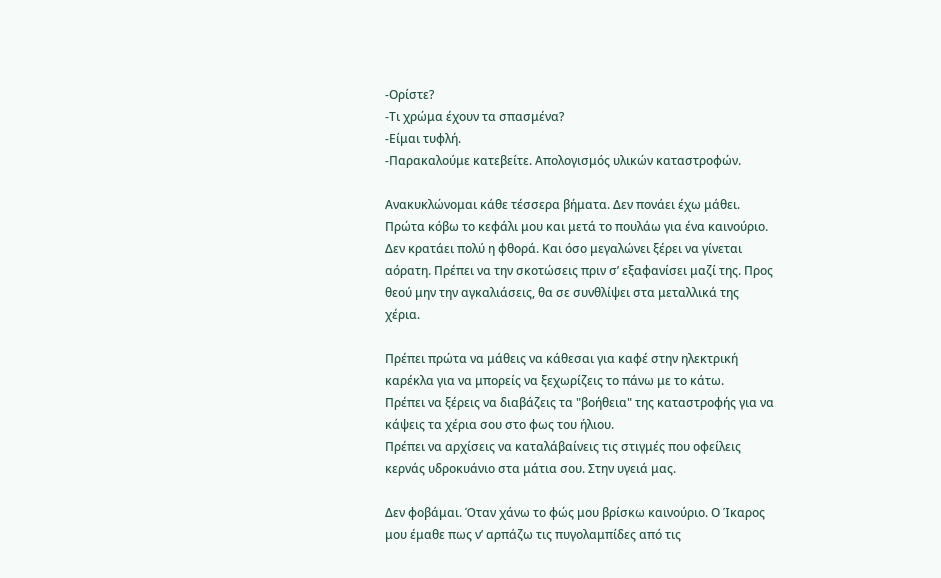-Ορίστε?
-Τι χρώμα έχουν τα σπασμένα?
-Είμαι τυφλή.
-Παρακαλούμε κατεβείτε. Απολογισμός υλικών καταστροφών.

Ανακυκλώνομαι κάθε τέσσερα βήματα. Δεν πονάει έχω μάθει. Πρώτα κόβω το κεφάλι μου και μετά το πουλάω για ένα καινούριο. Δεν κρατάει πολύ η φθορά. Και όσο μεγαλώνει ξέρει να γίνεται αόρατη. Πρέπει να την σκοτώσεις πριν σ’ εξαφανίσει μαζί της. Προς θεού μην την αγκαλιάσεις, θα σε συνθλίψει στα μεταλλικά της χέρια.

Πρέπει πρώτα να μάθεις να κάθεσαι για καφέ στην ηλεκτρική καρέκλα για να μπορείς να ξεχωρίζεις το πάνω με το κάτω.
Πρέπει να ξέρεις να διαβάζεις τα "βοήθεια" της καταστροφής για να κάψεις τα χέρια σου στο φως του ήλιου.
Πρέπει να αρχίσεις να καταλάβαίνεις τις στιγμές που οφείλεις κερνάς υδροκυάνιο στα μάτια σου. Στην υγειά μας.

Δεν φοβάμαι. Όταν χάνω το φώς μου βρίσκω καινούριο. Ο Ίκαρος μου έμαθε πως ν’ αρπάζω τις πυγολαμπίδες από τις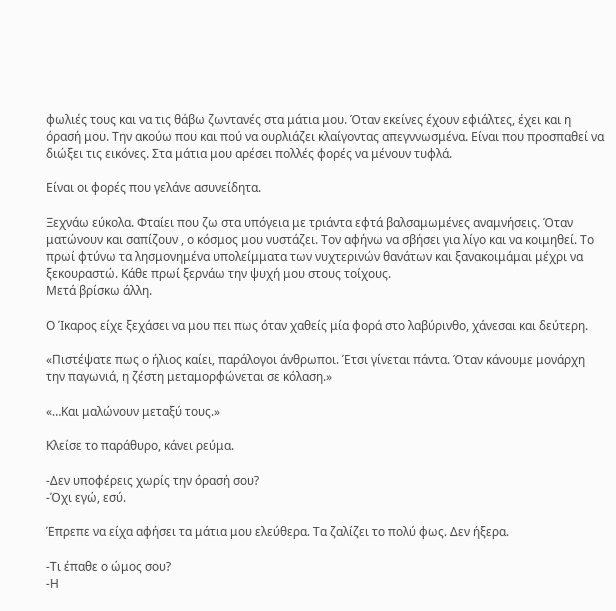φωλιές τους και να τις θάβω ζωντανές στα μάτια μου. Όταν εκείνες έχουν εφιάλτες, έχει και η όρασή μου. Την ακούω που και πού να ουρλιάζει κλαίγοντας απεγννωσμένα. Είναι που προσπαθεί να διώξει τις εικόνες. Στα μάτια μου αρέσει πολλές φορές να μένουν τυφλά.

Είναι οι φορές που γελάνε ασυνείδητα.

Ξεχνάω εύκολα. Φταίει που ζω στα υπόγεια με τριάντα εφτά βαλσαμωμένες αναμνήσεις. Όταν ματώνουν και σαπίζουν , ο κόσμος μου νυστάζει. Τον αφήνω να σβήσει για λίγο και να κοιμηθεί. Το πρωί φτύνω τα λησμονημένα υπολείμματα των νυχτερινών θανάτων και ξανακοιμάμαι μέχρι να ξεκουραστώ. Κάθε πρωί ξερνάω την ψυχή μου στους τοίχους.
Μετά βρίσκω άλλη.

Ο Ίκαρος είχε ξεχάσει να μου πει πως όταν χαθείς μία φορά στο λαβύρινθο, χάνεσαι και δεύτερη.

«Πιστέψατε πως ο ήλιος καίει, παράλογοι άνθρωποι. Έτσι γίνεται πάντα. Όταν κάνουμε μονάρχη την παγωνιά, η ζέστη μεταμορφώνεται σε κόλαση.»

«…Και μαλώνουν μεταξύ τους.»

Κλείσε το παράθυρο, κάνει ρεύμα.

-Δεν υποφέρεις χωρίς την όρασή σου?
-Όχι εγώ, εσύ.

Έπρεπε να είχα αφήσει τα μάτια μου ελεύθερα. Τα ζαλίζει το πολύ φως. Δεν ήξερα.

-Τι έπαθε ο ώμος σου?
-Η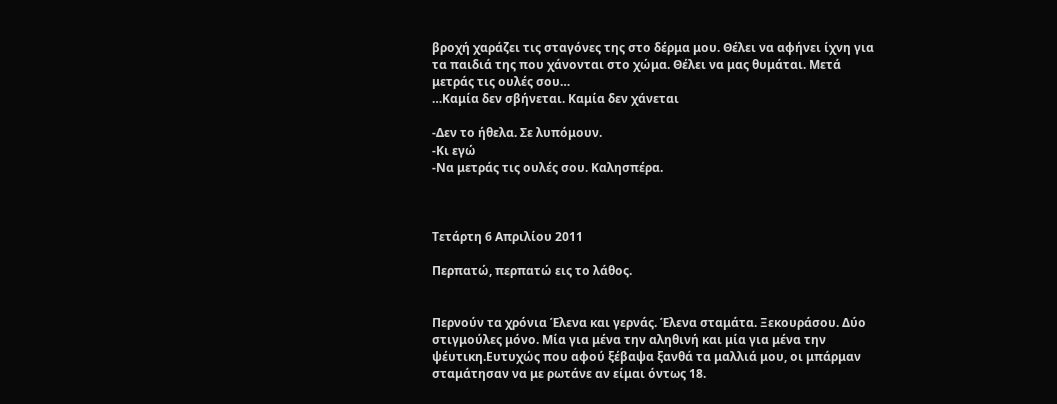βροχή χαράζει τις σταγόνες της στο δέρμα μου. Θέλει να αφήνει ίχνη για τα παιδιά της που χάνονται στο χώμα. Θέλει να μας θυμάται. Μετά μετράς τις ουλές σου…
…Καμία δεν σβήνεται. Καμία δεν χάνεται

-Δεν το ήθελα. Σε λυπόμουν.
-Κι εγώ
-Να μετράς τις ουλές σου. Καλησπέρα.



Τετάρτη 6 Απριλίου 2011

Περπατώ, περπατώ εις το λάθος.


Περνούν τα χρόνια Έλενα και γερνάς. Έλενα σταμάτα. Ξεκουράσου. Δύο στιγμούλες μόνο. Μία για μένα την αληθινή και μία για μένα την ψέυτικη.Ευτυχώς που αφού ξέβαψα ξανθά τα μαλλιά μου, οι μπάρμαν σταμάτησαν να με ρωτάνε αν είμαι όντως 18.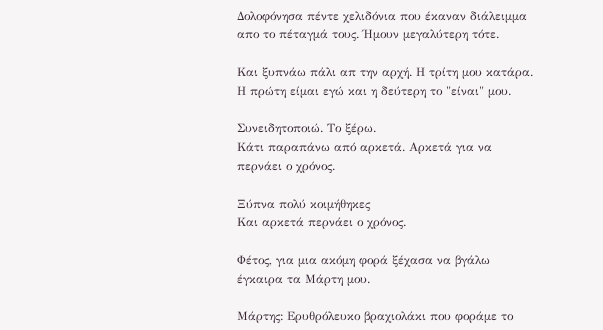Δολοφόνησα πέντε χελιδόνια που έκαναν διάλειμμα απο το πέταγμά τους. Ήμουν μεγαλύτερη τότε.

Και ξυπνάω πάλι απ την αρχή. Η τρίτη μου κατάρα. Η πρώτη είμαι εγώ και η δεύτερη το "είναι" μου.

Συνειδητοποιώ. Το ξέρω.
Κάτι παραπάνω από αρκετά. Αρκετά για να περνάει ο χρόνος.

Ξύπνα πολύ κοιμήθηκες
Και αρκετά περνάει ο χρόνος.

Φέτος, για μια ακόμη φορά ξέχασα να βγάλω έγκαιρα τα Μάρτη μου.

Μάρτης: Ερυθρόλευκο βραχιολάκι που φοράμε το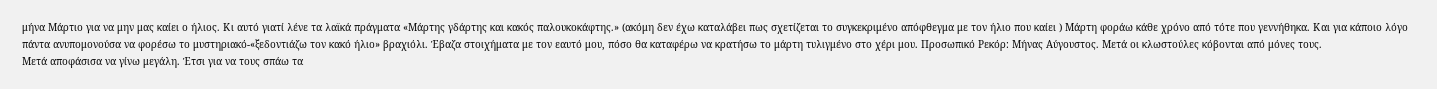μήνα Μάρτιο για να μην μας καίει ο ήλιος. Κι αυτό γιατί λένε τα λαϊκά πράγματα «Μάρτης γδάρτης και κακός παλουκοκάφτης.» (ακόμη δεν έχω καταλάβει πως σχετίζεται το συγκεκριμένο απόφθεγμα με τον ήλιο που καίει ) Μάρτη φοράω κάθε χρόνο από τότε που γεννήθηκα. Και για κάποιο λόγο πάντα ανυπομονούσα να φορέσω το μυστηριακό-«ξεδοντιάζω τον κακό ήλιο» βραχιόλι. Έβαζα στοιχήματα με τον εαυτό μου, πόσο θα καταφέρω να κρατήσω το μάρτη τυλιγμένο στο χέρι μου. Προσωπικό Ρεκόρ: Μήνας Αύγουστος. Μετά οι κλωστούλες κόβονται από μόνες τους.
Μετά αποφάσισα να γίνω μεγάλη. Έτσι για να τους σπάω τα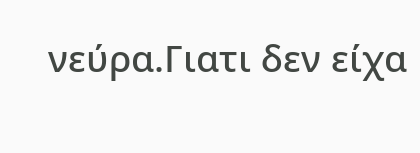νεύρα.Γιατι δεν είχα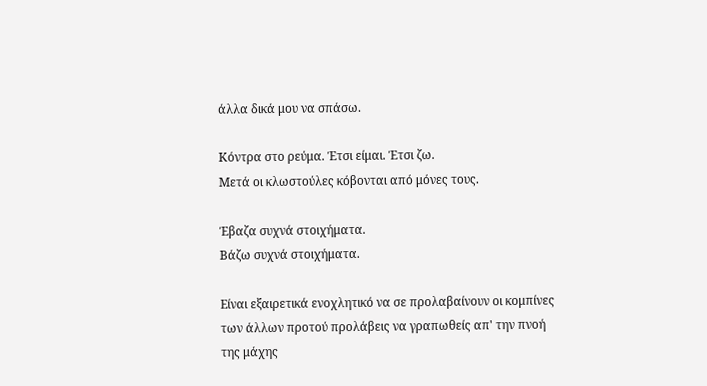άλλα δικά μου να σπάσω.

Κόντρα στο ρεύμα. Έτσι είμαι. Έτσι ζω.
Μετά οι κλωστούλες κόβονται από μόνες τους.

Έβαζα συχνά στοιχήματα.
Βάζω συχνά στοιχήματα.

Είναι εξαιρετικά ενοχλητικό να σε προλαβαίνουν οι κομπίνες των άλλων προτού προλάβεις να γραπωθείς απ' την πνοή της μάχης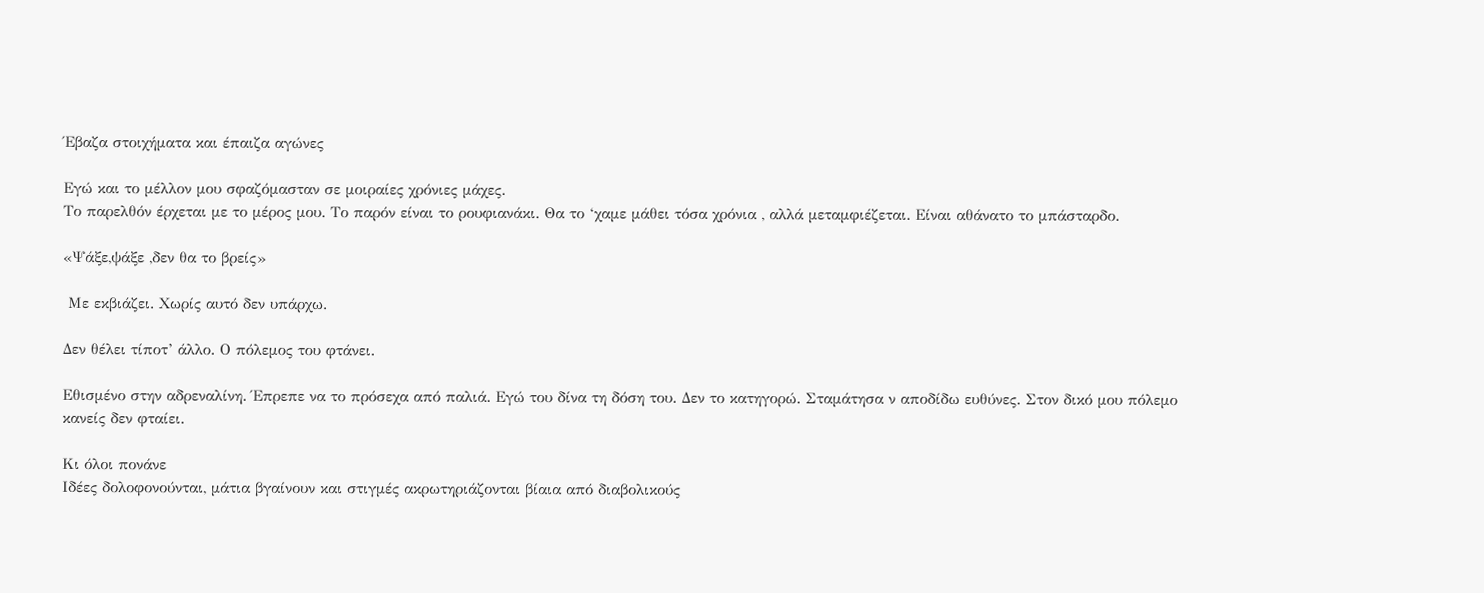Έβαζα στοιχήματα και έπαιζα αγώνες

Εγώ και το μέλλον μου σφαζόμασταν σε μοιραίες χρόνιες μάχες.
Το παρελθόν έρχεται με το μέρος μου. Το παρόν είναι το ρουφιανάκι. Θα το ‘χαμε μάθει τόσα χρόνια , αλλά μεταμφιέζεται. Είναι αθάνατο το μπάσταρδο.

«Ψάξε,ψάξε ,δεν θα το βρείς»

 Με εκβιάζει. Χωρίς αυτό δεν υπάρχω.

Δεν θέλει τίποτ’ άλλο. Ο πόλεμος του φτάνει.

Εθισμένο στην αδρεναλίνη. Έπρεπε να το πρόσεχα από παλιά. Εγώ του δίνα τη δόση του. Δεν το κατηγορώ. Σταμάτησα ν αποδίδω ευθύνες. Στον δικό μου πόλεμο κανείς δεν φταίει.

Κι όλοι πονάνε
Ιδέες δολοφονούνται, μάτια βγαίνουν και στιγμές ακρωτηριάζονται βίαια από διαβολικούς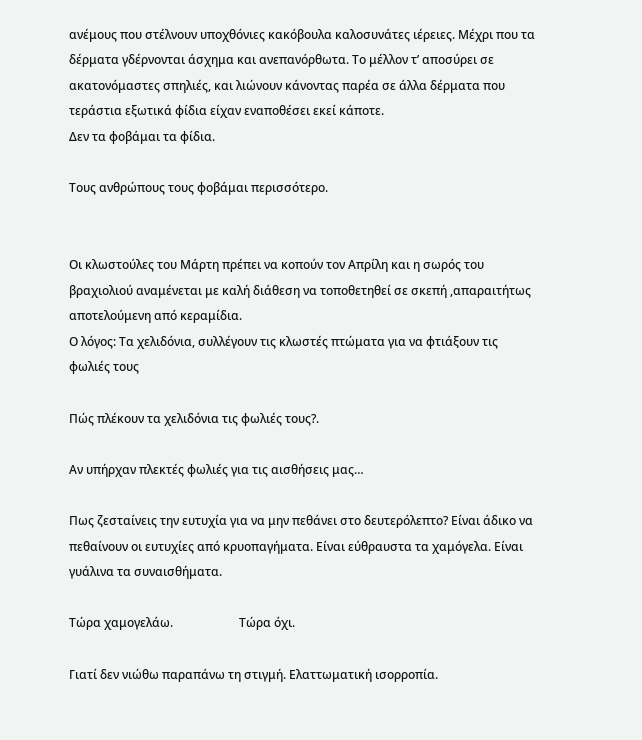ανέμους που στέλνουν υποχθόνιες κακόβουλα καλοσυνάτες ιέρειες. Μέχρι που τα δέρματα γδέρνονται άσχημα και ανεπανόρθωτα. Το μέλλον τ’ αποσύρει σε ακατονόμαστες σπηλιές, και λιώνουν κάνοντας παρέα σε άλλα δέρματα που τεράστια εξωτικά φίδια είχαν εναποθέσει εκεί κάποτε.
Δεν τα φοβάμαι τα φίδια.

Τους ανθρώπους τους φοβάμαι περισσότερο.


Οι κλωστούλες του Μάρτη πρέπει να κοπούν τον Απρίλη και η σωρός του βραχιολιού αναμένεται με καλή διάθεση να τοποθετηθεί σε σκεπή ,απαραιτήτως αποτελούμενη από κεραμίδια.
Ο λόγος: Τα χελιδόνια, συλλέγουν τις κλωστές πτώματα για να φτιάξουν τις φωλιές τους

Πώς πλέκουν τα χελιδόνια τις φωλιές τους?.

Αν υπήρχαν πλεκτές φωλιές για τις αισθήσεις μας…

Πως ζεσταίνεις την ευτυχία για να μην πεθάνει στο δευτερόλεπτο? Είναι άδικο να πεθαίνουν οι ευτυχίες από κρυοπαγήματα. Είναι εύθραυστα τα χαμόγελα. Είναι γυάλινα τα συναισθήματα.

Τώρα χαμογελάω.                      Τώρα όχι.

Γιατί δεν νιώθω παραπάνω τη στιγμή. Ελαττωματική ισορροπία.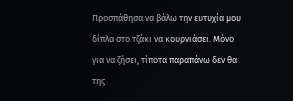Προσπάθησα να βάλω την ευτυχία μου δίπλα στο τζάκι να κουρνιάσει. Μόνο για να ζήσει, τίποτα παραπάνω δεν θα της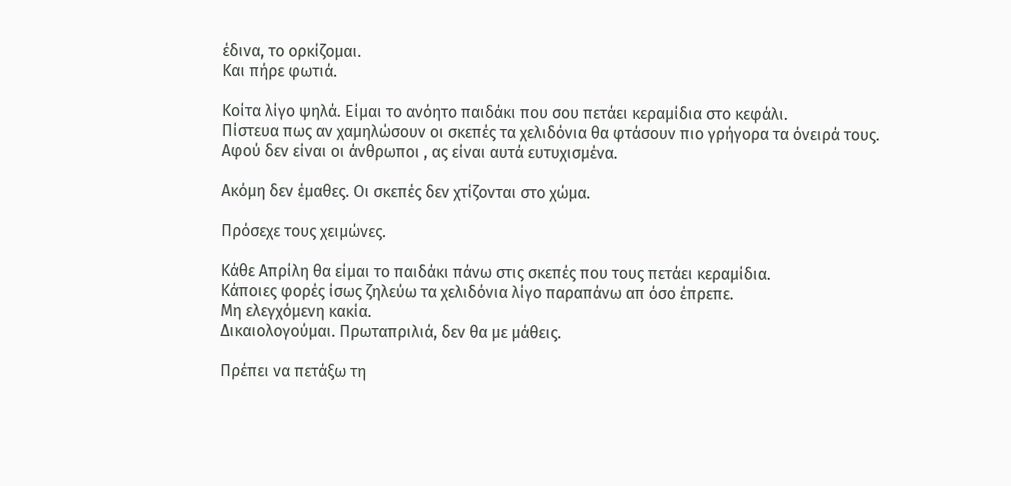έδινα, το ορκίζομαι.
Και πήρε φωτιά.

Κοίτα λίγο ψηλά. Είμαι το ανόητο παιδάκι που σου πετάει κεραμίδια στο κεφάλι.
Πίστευα πως αν χαμηλώσουν οι σκεπές τα χελιδόνια θα φτάσουν πιο γρήγορα τα όνειρά τους.
Αφού δεν είναι οι άνθρωποι , ας είναι αυτά ευτυχισμένα.

Ακόμη δεν έμαθες. Οι σκεπές δεν χτίζονται στο χώμα.

Πρόσεχε τους χειμώνες.

Κάθε Απρίλη θα είμαι το παιδάκι πάνω στις σκεπές που τους πετάει κεραμίδια.
Κάποιες φορές ίσως ζηλεύω τα χελιδόνια λίγο παραπάνω απ όσο έπρεπε.
Μη ελεγχόμενη κακία.
Δικαιολογούμαι. Πρωταπριλιά, δεν θα με μάθεις.

Πρέπει να πετάξω τη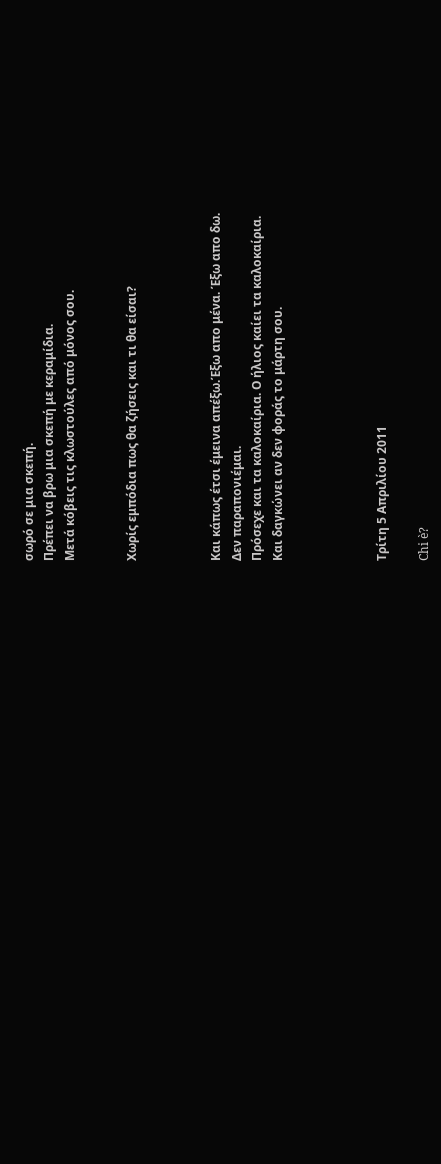σωρό σε μια σκεπή.
Πρέπει να βρω μια σκεπή με κεραμίδια.
Μετά κόβεις τις κλωστούλες από μόνος σου.


Χωρίς εμπόδια πως θα ζήσεις και τι θα είσαι?



Και κάπως έτσι έμεινα απέξω.Έξω απο μένα. Έξω απο δω.
Δεν παραπονιέμαι.
Πρόσεχε και τα καλοκαίρια. Ο ήλιος καίει τα καλοκαίρια.
Και δαγκώνει αν δεν φοράς το μάρτη σου.




Τρίτη 5 Απριλίου 2011

Chi è?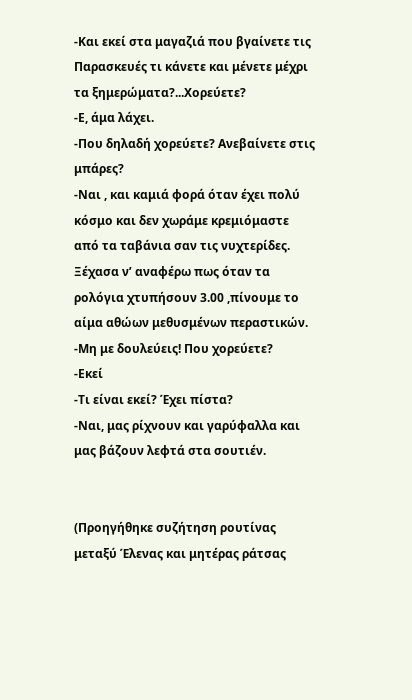-Και εκεί στα μαγαζιά που βγαίνετε τις Παρασκευές τι κάνετε και μένετε μέχρι τα ξημερώματα?...Χορεύετε?
-Ε, άμα λάχει.
-Που δηλαδή χορεύετε? Ανεβαίνετε στις μπάρες?
-Ναι , και καμιά φορά όταν έχει πολύ κόσμο και δεν χωράμε κρεμιόμαστε από τα ταβάνια σαν τις νυχτερίδες. Ξέχασα ν’ αναφέρω πως όταν τα ρολόγια χτυπήσουν 3.00 ,πίνουμε το αίμα αθώων μεθυσμένων περαστικών.
-Μη με δουλεύεις! Που χορεύετε?
-Εκεί
-Τι είναι εκεί? Έχει πίστα?
-Ναι, μας ρίχνουν και γαρύφαλλα και μας βάζουν λεφτά στα σουτιέν.


(Προηγήθηκε συζήτηση ρουτίνας μεταξύ Έλενας και μητέρας ράτσας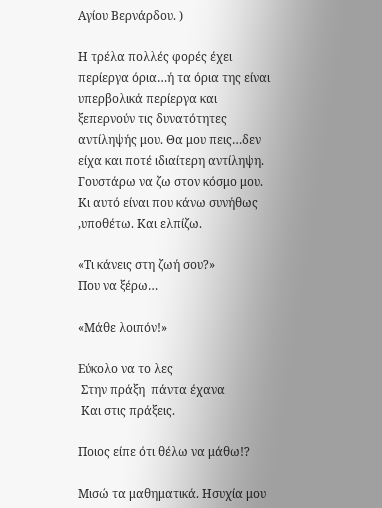Αγίου Βερνάρδου. )

Η τρέλα πολλές φορές έχει περίεργα όρια…ή τα όρια της είναι υπερβολικά περίεργα και ξεπερνούν τις δυνατότητες αντίληψής μου. Θα μου πεις…δεν είχα και ποτέ ιδιαίτερη αντίληψη. Γουστάρω να ζω στον κόσμο μου. Κι αυτό είναι που κάνω συνήθως ,υποθέτω. Και ελπίζω.

«Τι κάνεις στη ζωή σου?»
Που να ξέρω…

«Μάθε λοιπόν!»

Εύκολο να το λες
 Στην πράξη  πάντα έχανα
 Και στις πράξεις.

Ποιος είπε ότι θέλω να μάθω!?

Μισώ τα μαθηματικά. Ησυχία μου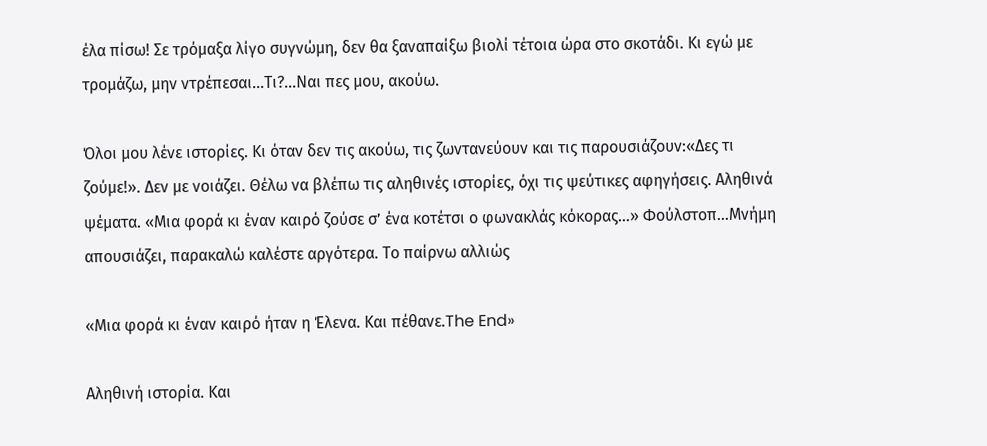έλα πίσω! Σε τρόμαξα λίγο συγνώμη, δεν θα ξαναπαίξω βιολί τέτοια ώρα στο σκοτάδι. Κι εγώ με τρομάζω, μην ντρέπεσαι…Τι?...Ναι πες μου, ακούω.

Όλοι μου λένε ιστορίες. Κι όταν δεν τις ακούω, τις ζωντανεύουν και τις παρουσιάζουν:«Δες τι ζούμε!». Δεν με νοιάζει. Θέλω να βλέπω τις αληθινές ιστορίες, όχι τις ψεύτικες αφηγήσεις. Αληθινά ψέματα. «Μια φορά κι έναν καιρό ζούσε σ’ ένα κοτέτσι ο φωνακλάς κόκορας…» Φούλστοπ…Μνήμη απουσιάζει, παρακαλώ καλέστε αργότερα. Το παίρνω αλλιώς

«Μια φορά κι έναν καιρό ήταν η Έλενα. Και πέθανε.The End»

Αληθινή ιστορία. Και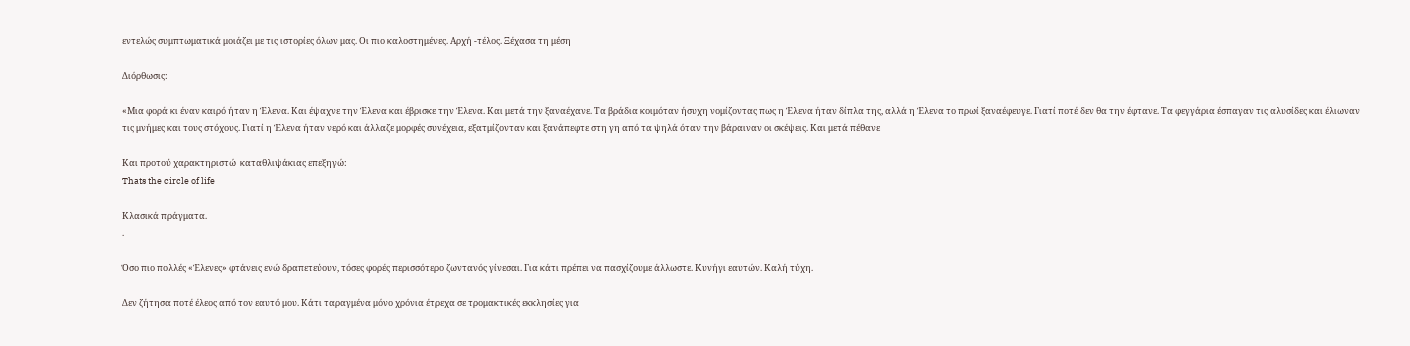εντελώς συμπτωματικά μοιάζει με τις ιστορίες όλων μας. Οι πιο καλοστημένες. Αρχή -τέλος. Ξέχασα τη μέση

Διόρθωσις:

«Μια φορά κι έναν καιρό ήταν η Έλενα. Και έψαχνε την Έλενα και έβρισκε την Έλενα. Και μετά την ξαναέχανε. Τα βράδια κοιμόταν ήσυχη νομίζοντας πως η Έλενα ήταν δίπλα της, αλλά η Έλενα το πρωί ξαναέφευγε. Γιατί ποτέ δεν θα την έφτανε. Τα φεγγάρια έσπαγαν τις αλυσίδες και έλιωναν τις μνήμες και τους στόχους. Γιατί η Έλενα ήταν νερό και άλλαζε μορφές συνέχεια, εξατμίζονταν και ξανάπεφτε στη γη από τα ψηλά όταν την βάραιναν οι σκέψεις. Και μετά πέθανε

Και προτού χαρακτηριστώ  καταθλιψάκιας επεξηγώ:
Thats the circle of life

Κλασικά πράγματα.
.

Όσο πιο πολλές «Έλενες» φτάνεις ενώ δραπετεύουν, τόσες φορές περισσότερο ζωντανός γίνεσαι. Για κάτι πρέπει να πασχίζουμε άλλωστε. Κυνήγι εαυτών. Καλή τύχη.

Δεν ζήτησα ποτέ έλεος από τον εαυτό μου. Κάτι ταραγμένα μόνο χρόνια έτρεχα σε τρομακτικές εκκλησίες για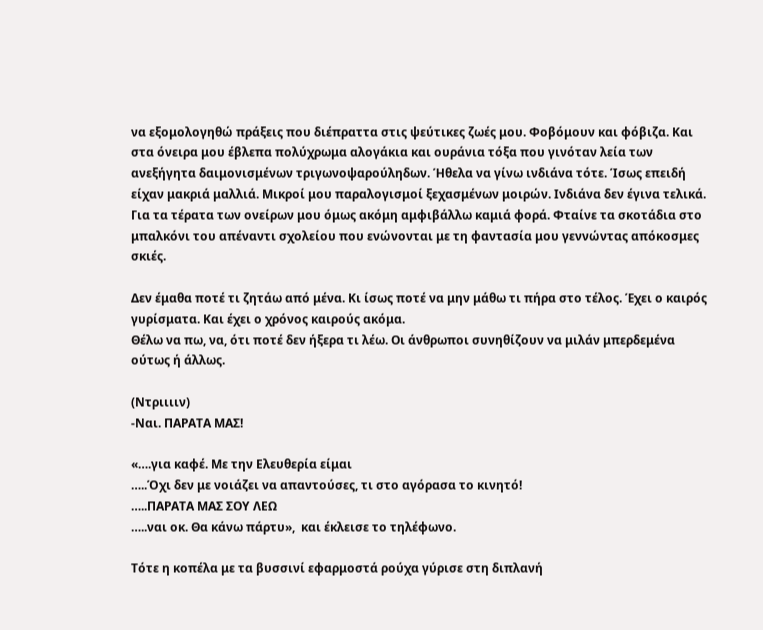να εξομολογηθώ πράξεις που διέπραττα στις ψεύτικες ζωές μου. Φοβόμουν και φόβιζα. Και στα όνειρα μου έβλεπα πολύχρωμα αλογάκια και ουράνια τόξα που γινόταν λεία των  ανεξήγητα δαιμονισμένων τριγωνοψαρούληδων. Ήθελα να γίνω ινδιάνα τότε. Ίσως επειδή είχαν μακριά μαλλιά. Μικροί μου παραλογισμοί ξεχασμένων μοιρών. Ινδιάνα δεν έγινα τελικά. Για τα τέρατα των ονείρων μου όμως ακόμη αμφιβάλλω καμιά φορά. Φταίνε τα σκοτάδια στο μπαλκόνι του απέναντι σχολείου που ενώνονται με τη φαντασία μου γεννώντας απόκοσμες σκιές.

Δεν έμαθα ποτέ τι ζητάω από μένα. Κι ίσως ποτέ να μην μάθω τι πήρα στο τέλος. Έχει ο καιρός γυρίσματα. Και έχει ο χρόνος καιρούς ακόμα.
Θέλω να πω, να, ότι ποτέ δεν ήξερα τι λέω. Οι άνθρωποι συνηθίζουν να μιλάν μπερδεμένα ούτως ή άλλως.

(Ντριιιιν)
-Ναι. ΠΑΡΑΤΑ ΜΑΣ!

«….για καφέ. Με την Ελευθερία είμαι
…..Όχι δεν με νοιάζει να απαντούσες, τι στο αγόρασα το κινητό!
…..ΠΑΡΑΤΑ ΜΑΣ ΣΟΥ ΛΕΩ
…..ναι οκ. Θα κάνω πάρτυ»,  και έκλεισε το τηλέφωνο.

Τότε η κοπέλα με τα βυσσινί εφαρμοστά ρούχα γύρισε στη διπλανή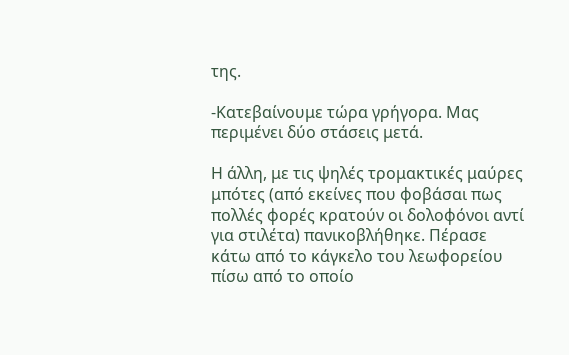της.

-Κατεβαίνουμε τώρα γρήγορα. Μας περιμένει δύο στάσεις μετά.

Η άλλη, με τις ψηλές τρομακτικές μαύρες μπότες (από εκείνες που φοβάσαι πως πολλές φορές κρατούν οι δολοφόνοι αντί για στιλέτα) πανικοβλήθηκε. Πέρασε κάτω από το κάγκελο του λεωφορείου πίσω από το οποίο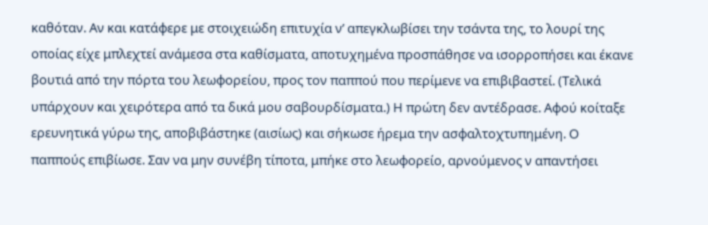καθόταν. Αν και κατάφερε με στοιχειώδη επιτυχία ν’ απεγκλωβίσει την τσάντα της, το λουρί της οποίας είχε μπλεχτεί ανάμεσα στα καθίσματα, αποτυχημένα προσπάθησε να ισορροπήσει και έκανε βουτιά από την πόρτα του λεωφορείου, προς τον παππού που περίμενε να επιβιβαστεί. (Τελικά υπάρχουν και χειρότερα από τα δικά μου σαβουρδίσματα.) Η πρώτη δεν αντέδρασε. Αφού κοίταξε ερευνητικά γύρω της, αποβιβάστηκε (αισίως) και σήκωσε ήρεμα την ασφαλτοχτυπημένη. Ο παππούς επιβίωσε. Σαν να μην συνέβη τίποτα, μπήκε στο λεωφορείο, αρνούμενος ν απαντήσει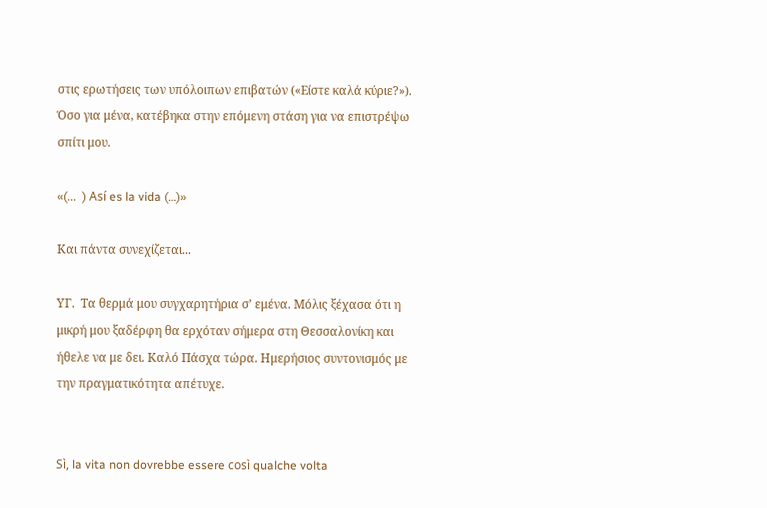στις ερωτήσεις των υπόλοιπων επιβατών («Είστε καλά κύριε?»). Όσο για μένα, κατέβηκα στην επόμενη στάση για να επιστρέψω σπίτι μου.

«(...  ) Así es la vida (…)»

Και πάντα συνεχίζεται...

ΥΓ.  Τα θερμά μου συγχαρητήρια σ’ εμένα. Μόλις ξέχασα ότι η μικρή μου ξαδέρφη θα ερχόταν σήμερα στη Θεσσαλονίκη και ήθελε να με δει. Καλό Πάσχα τώρα. Ημερήσιος συντονισμός με την πραγματικότητα απέτυχε.


Sì, la vita non dovrebbe essere così qualche volta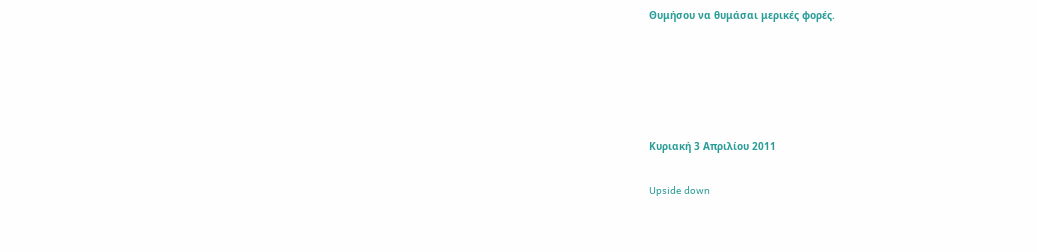Θυμήσου να θυμάσαι μερικές φορές.





Κυριακή 3 Απριλίου 2011

Upside down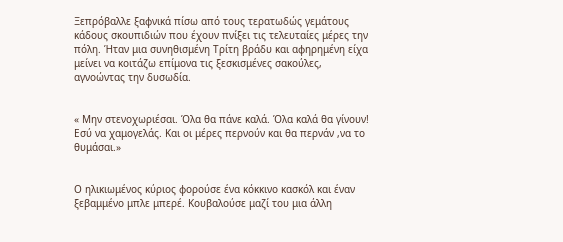Ξεπρόβαλλε ξαφνικά πίσω από τους τερατωδώς γεμάτους κάδους σκουπιδιών που έχουν πνίξει τις τελευταίες μέρες την πόλη. Ήταν μια συνηθισμένη Τρίτη βράδυ και αφηρημένη είχα μείνει να κοιτάζω επίμονα τις ξεσκισμένες σακούλες, αγνοώντας την δυσωδία.


« Μην στενοχωριέσαι. Όλα θα πάνε καλά. Όλα καλά θα γίνουν! Εσύ να χαμογελάς. Και οι μέρες περνούν και θα περνάν ,να το θυμάσαι.»


Ο ηλικιωμένος κύριος φορούσε ένα κόκκινο κασκόλ και έναν ξεβαμμένο μπλε μπερέ. Κουβαλούσε μαζί του μια άλλη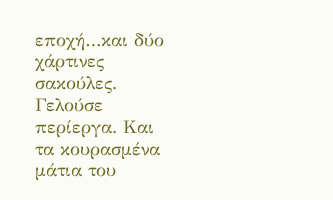εποχή…και δύο χάρτινες σακούλες. Γελούσε περίεργα. Και τα κουρασμένα μάτια του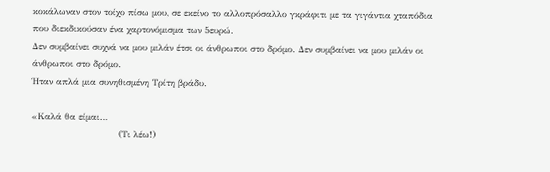κοκάλωναν στον τοίχο πίσω μου, σε εκείνο το αλλοπρόσαλλο γκράφιτι με τα γιγάντια χταπόδια που διεκδικούσαν ένα χαρτονόμισμα των 5ευρώ.
Δεν συμβαίνει συχνά να μου μιλάν έτσι οι άνθρωποι στο δρόμο. Δεν συμβαίνει να μου μιλάν οι άνθρωποι στο δρόμο.
Ήταν απλά μια συνηθισμένη Τρίτη βράδυ.

«Καλά θα είμαι…
                             (Τι λέω!)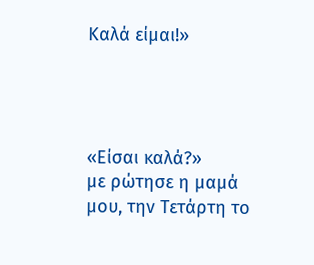Καλά είμαι!»




«Είσαι καλά?»
με ρώτησε η μαμά μου, την Τετάρτη το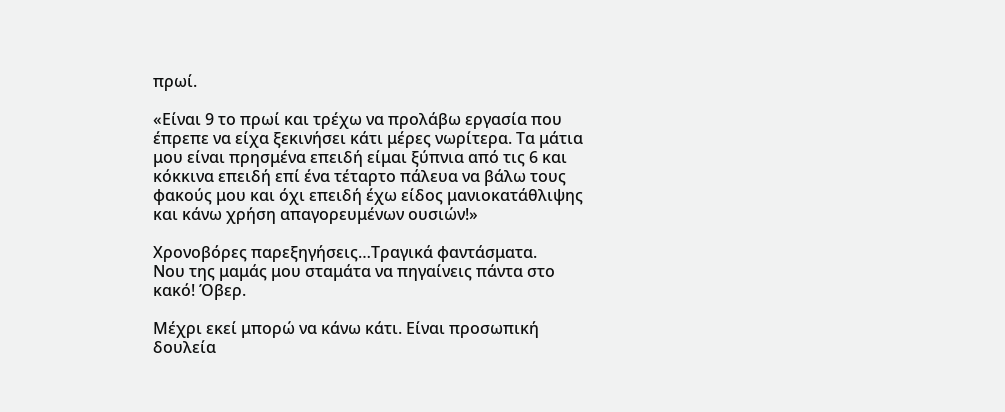πρωί.

«Είναι 9 το πρωί και τρέχω να προλάβω εργασία που έπρεπε να είχα ξεκινήσει κάτι μέρες νωρίτερα. Τα μάτια μου είναι πρησμένα επειδή είμαι ξύπνια από τις 6 και κόκκινα επειδή επί ένα τέταρτο πάλευα να βάλω τους φακούς μου και όχι επειδή έχω είδος μανιοκατάθλιψης και κάνω χρήση απαγορευμένων ουσιών!»

Χρονοβόρες παρεξηγήσεις…Τραγικά φαντάσματα.
Νου της μαμάς μου σταμάτα να πηγαίνεις πάντα στο κακό! Όβερ.

Μέχρι εκεί μπορώ να κάνω κάτι. Είναι προσωπική δουλεία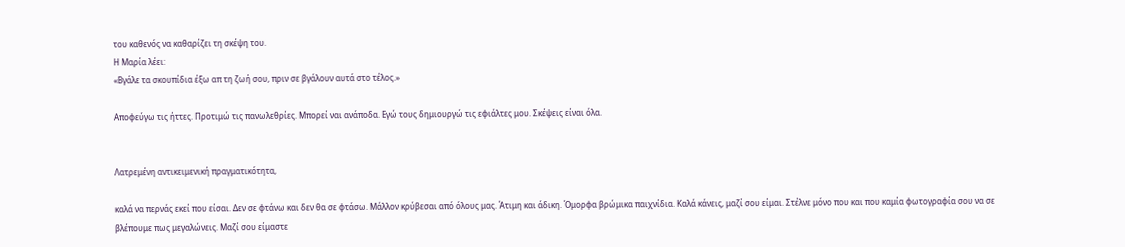του καθενός να καθαρίζει τη σκέψη του.
Η Μαρία λέει:
«Βγάλε τα σκουπίδια έξω απ τη ζωή σου, πριν σε βγάλουν αυτά στο τέλος.»

Αποφεύγω τις ήττες. Προτιμώ τις πανωλεθρίες. Μπορεί ναι ανάποδα. Εγώ τους δημιουργώ τις εφιάλτες μου. Σκέψεις είναι όλα.


Λατρεμένη αντικειμενική πραγματικότητα,

καλά να περνάς εκεί που είσαι. Δεν σε φτάνω και δεν θα σε φτάσω. Μάλλον κρύβεσαι από όλους μας. Άτιμη και άδικη. Όμορφα βρώμικα παιχνίδια. Καλά κάνεις, μαζί σου είμαι. Στέλνε μόνο που και που καμία φωτογραφία σου να σε βλέπουμε πως μεγαλώνεις. Μαζί σου είμαστε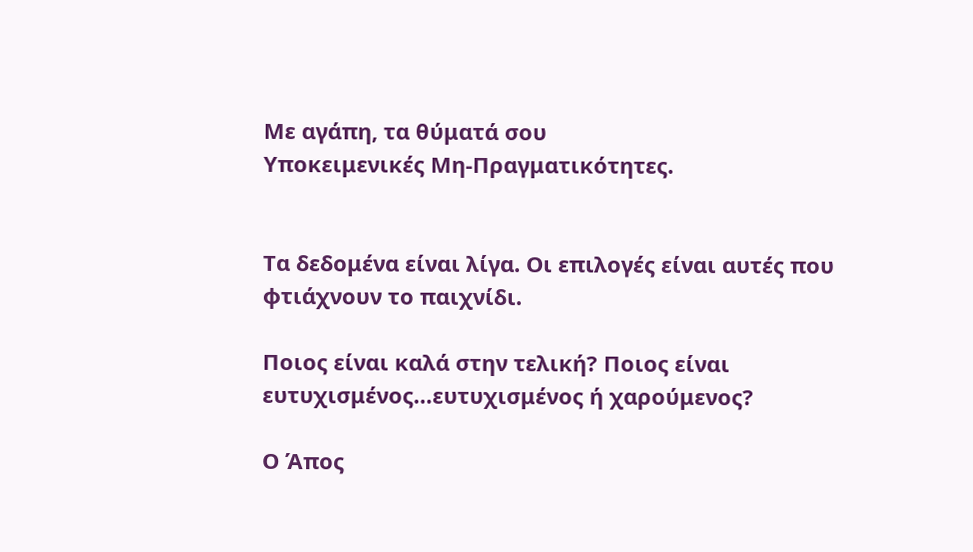Με αγάπη, τα θύματά σου
Υποκειμενικές Μη-Πραγματικότητες.


Τα δεδομένα είναι λίγα. Οι επιλογές είναι αυτές που φτιάχνουν το παιχνίδι.

Ποιος είναι καλά στην τελική? Ποιος είναι ευτυχισμένος…ευτυχισμένος ή χαρούμενος?

Ο Άπος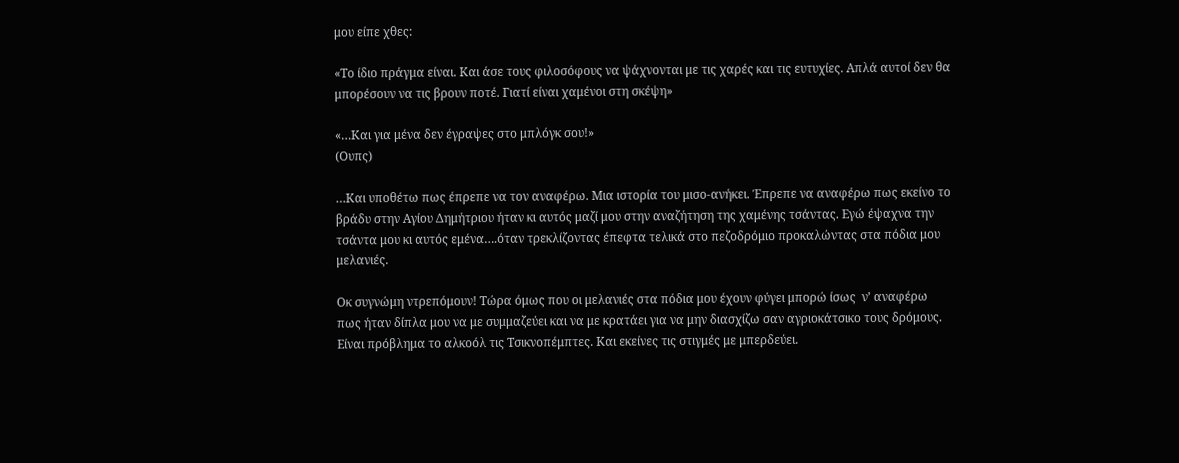μου είπε χθες:

«Το ίδιο πράγμα είναι. Και άσε τους φιλοσόφους να ψάχνονται με τις χαρές και τις ευτυχίες. Απλά αυτοί δεν θα μπορέσουν να τις βρουν ποτέ. Γιατί είναι χαμένοι στη σκέψη»

«…Και για μένα δεν έγραψες στο μπλόγκ σου!»
(Ουπς)

…Και υποθέτω πως έπρεπε να τον αναφέρω. Μια ιστορία του μισο-ανήκει. Έπρεπε να αναφέρω πως εκείνο το βράδυ στην Αγίου Δημήτριου ήταν κι αυτός μαζί μου στην αναζήτηση της χαμένης τσάντας. Εγώ έψαχνα την τσάντα μου κι αυτός εμένα….όταν τρεκλίζοντας έπεφτα τελικά στο πεζοδρόμιο προκαλώντας στα πόδια μου μελανιές.

Οκ συγνώμη ντρεπόμουν! Τώρα όμως που οι μελανιές στα πόδια μου έχουν φύγει μπορώ ίσως  ν’ αναφέρω πως ήταν δίπλα μου να με συμμαζεύει και να με κρατάει για να μην διασχίζω σαν αγριοκάτσικο τους δρόμους. Είναι πρόβλημα το αλκοόλ τις Τσικνοπέμπτες. Και εκείνες τις στιγμές με μπερδεύει.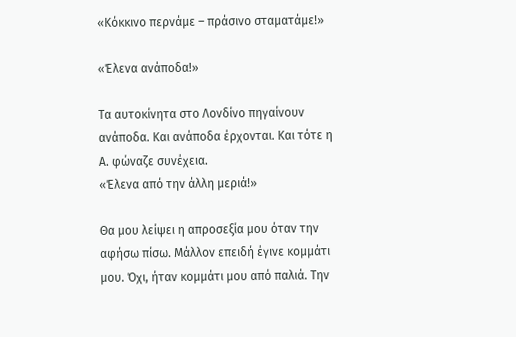«Κόκκινο περνάμε – πράσινο σταματάμε!»

«Έλενα ανάποδα!»

Τα αυτοκίνητα στο Λονδίνο πηγαίνουν ανάποδα. Και ανάποδα έρχονται. Και τότε η Α. φώναζε συνέχεια.
«Έλενα από την άλλη μεριά!»

Θα μου λείψει η απροσεξία μου όταν την αφήσω πίσω. Μάλλον επειδή έγινε κομμάτι μου. Όχι, ήταν κομμάτι μου από παλιά. Την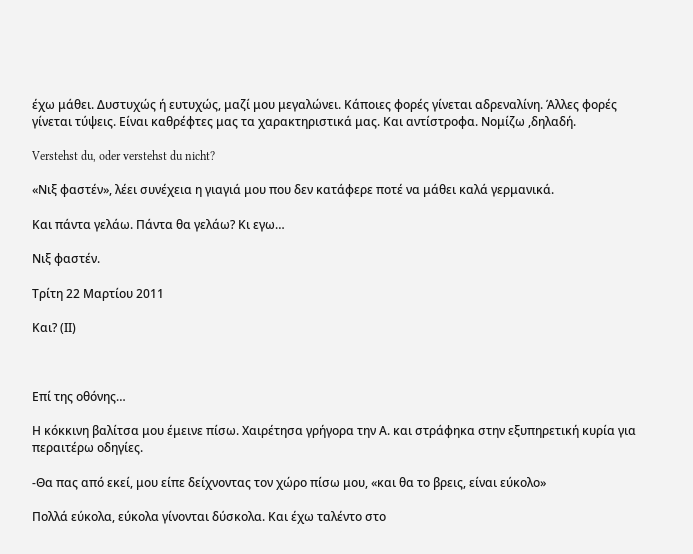έχω μάθει. Δυστυχώς ή ευτυχώς, μαζί μου μεγαλώνει. Κάποιες φορές γίνεται αδρεναλίνη. Άλλες φορές γίνεται τύψεις. Είναι καθρέφτες μας τα χαρακτηριστικά μας. Και αντίστροφα. Νομίζω ,δηλαδή.

Verstehst du, oder verstehst du nicht?

«Νιξ φαστέν», λέει συνέχεια η γιαγιά μου που δεν κατάφερε ποτέ να μάθει καλά γερμανικά.

Και πάντα γελάω. Πάντα θα γελάω? Κι εγω…

Νιξ φαστέν.

Τρίτη 22 Μαρτίου 2011

Και? (ΙΙ)



Επί της οθόνης…

Η κόκκινη βαλίτσα μου έμεινε πίσω. Χαιρέτησα γρήγορα την Α. και στράφηκα στην εξυπηρετική κυρία για περαιτέρω οδηγίες.

-Θα πας από εκεί, μου είπε δείχνοντας τον χώρο πίσω μου, «και θα το βρεις, είναι εύκολο»

Πολλά εύκολα, εύκολα γίνονται δύσκολα. Και έχω ταλέντο στο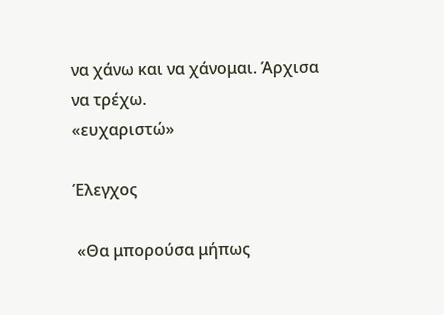να χάνω και να χάνομαι. Άρχισα να τρέχω.
«ευχαριστώ»

Έλεγχος

 «Θα μπορούσα μήπως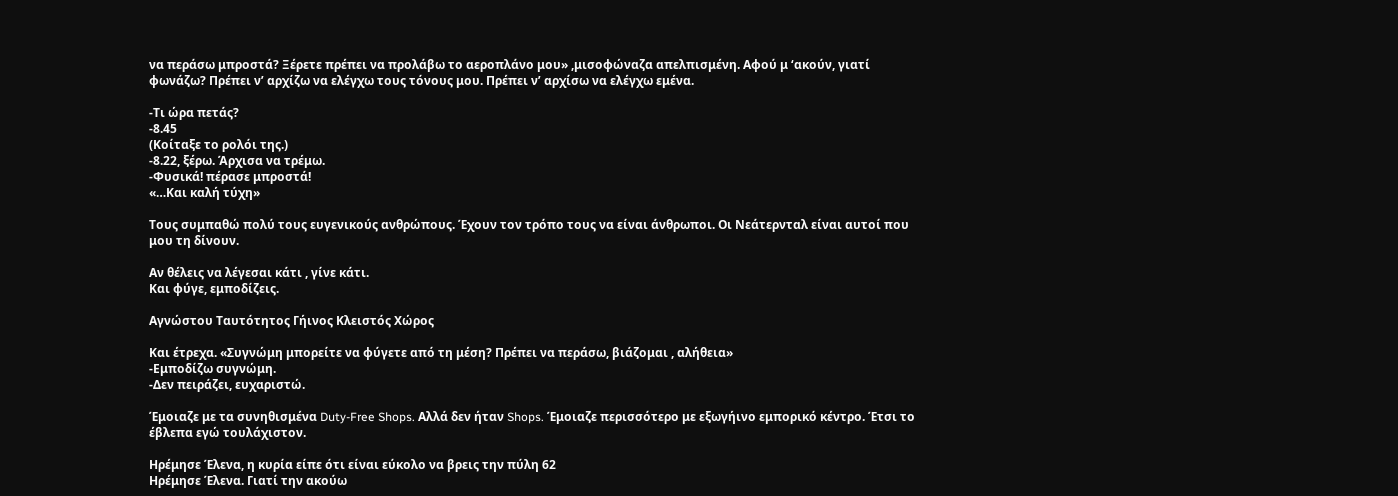να περάσω μπροστά? Ξέρετε πρέπει να προλάβω το αεροπλάνο μου» ,μισοφώναζα απελπισμένη. Αφού μ ‘ακούν, γιατί φωνάζω? Πρέπει ν’ αρχίζω να ελέγχω τους τόνους μου. Πρέπει ν’ αρχίσω να ελέγχω εμένα.

-Τι ώρα πετάς?
-8.45
(Κοίταξε το ρολόι της.)
-8.22, ξέρω. Άρχισα να τρέμω.
-Φυσικά! πέρασε μπροστά!
«…Και καλή τύχη»

Τους συμπαθώ πολύ τους ευγενικούς ανθρώπους. Έχουν τον τρόπο τους να είναι άνθρωποι. Οι Νεάτερνταλ είναι αυτοί που μου τη δίνουν.

Αν θέλεις να λέγεσαι κάτι , γίνε κάτι.
Και φύγε, εμποδίζεις.

Αγνώστου Ταυτότητος Γήινος Κλειστός Χώρος

Και έτρεχα. «Συγνώμη μπορείτε να φύγετε από τη μέση? Πρέπει να περάσω, βιάζομαι , αλήθεια»
-Εμποδίζω συγνώμη.
-Δεν πειράζει, ευχαριστώ.

Έμοιαζε με τα συνηθισμένα Duty-Free Shops. Αλλά δεν ήταν Shops. Έμοιαζε περισσότερο με εξωγήινο εμπορικό κέντρο. Έτσι το έβλεπα εγώ τουλάχιστον.

Ηρέμησε Έλενα, η κυρία είπε ότι είναι εύκολο να βρεις την πύλη 62
Ηρέμησε Έλενα. Γιατί την ακούω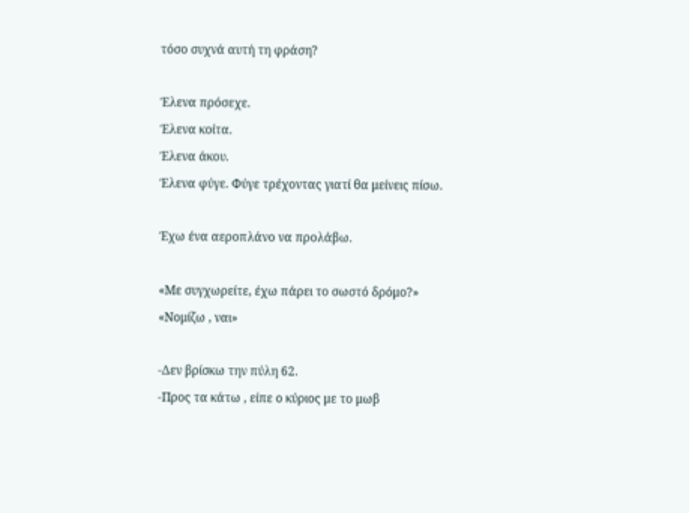τόσο συχνά αυτή τη φράση?

Έλενα πρόσεχε.
Έλενα κοίτα.
Έλενα άκου.
Έλενα φύγε. Φύγε τρέχοντας γιατί θα μείνεις πίσω.

Έχω ένα αεροπλάνο να προλάβω.

«Με συγχωρείτε, έχω πάρει το σωστό δρόμο?»
«Νομίζω , ναι»

-Δεν βρίσκω την πύλη 62.
-Προς τα κάτω , είπε ο κύριος με το μωβ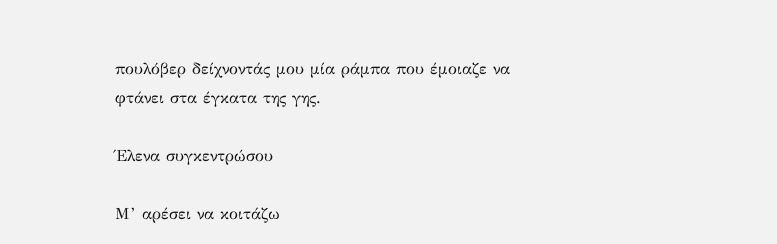πουλόβερ δείχνοντάς μου μία ράμπα που έμοιαζε να φτάνει στα έγκατα της γης.

Έλενα συγκεντρώσου

Μ’ αρέσει να κοιτάζω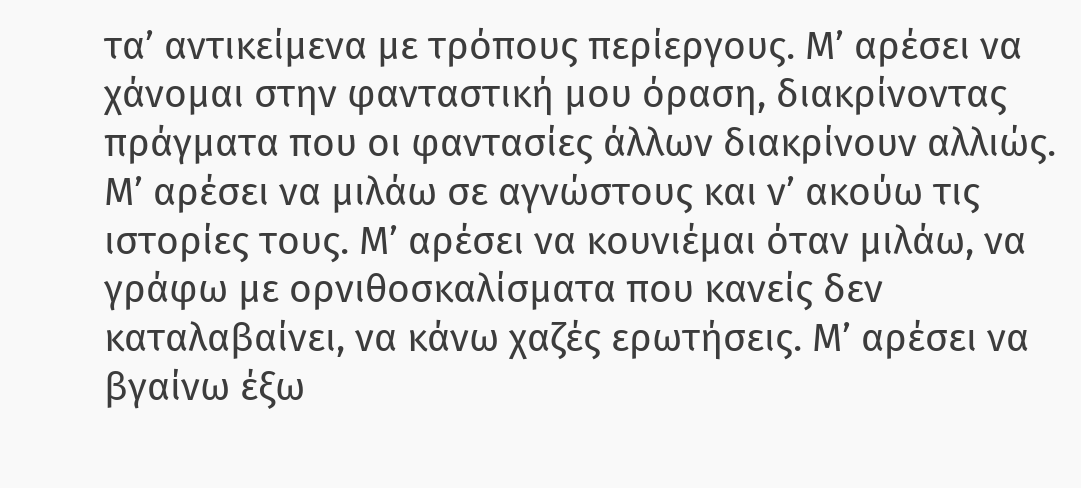τα’ αντικείμενα με τρόπους περίεργους. Μ’ αρέσει να χάνομαι στην φανταστική μου όραση, διακρίνοντας πράγματα που οι φαντασίες άλλων διακρίνουν αλλιώς.
Μ’ αρέσει να μιλάω σε αγνώστους και ν’ ακούω τις ιστορίες τους. Μ’ αρέσει να κουνιέμαι όταν μιλάω, να γράφω με ορνιθοσκαλίσματα που κανείς δεν καταλαβαίνει, να κάνω χαζές ερωτήσεις. Μ’ αρέσει να βγαίνω έξω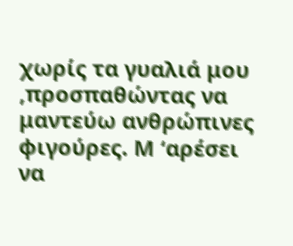χωρίς τα γυαλιά μου ,προσπαθώντας να μαντεύω ανθρώπινες φιγούρες. Μ ‘αρέσει να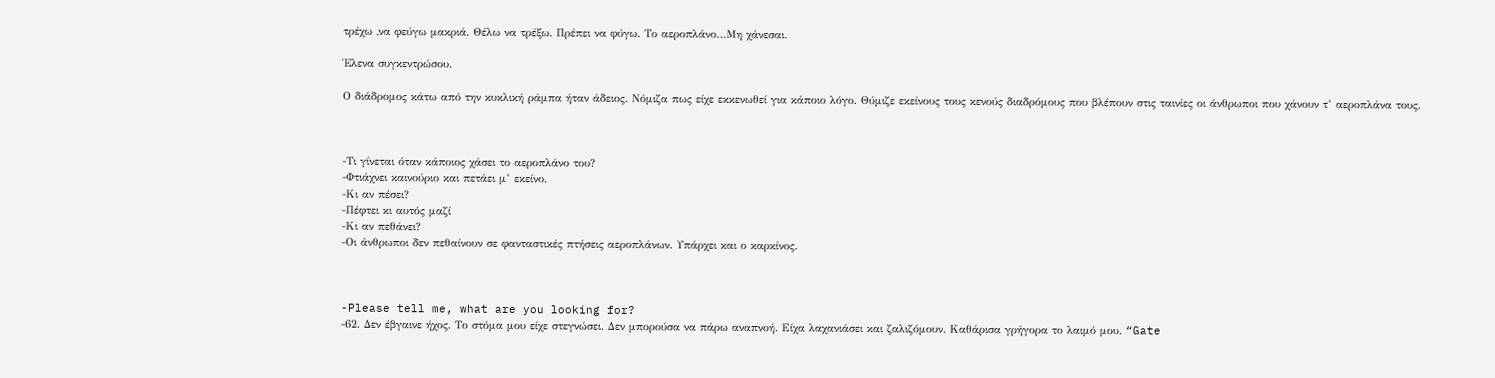τρέχω ,να φεύγω μακριά. Θέλω να τρέξω. Πρέπει να φύγω. Το αεροπλάνο…Μη χάνεσαι.

Έλενα συγκεντρώσου.

Ο διάδρομος κάτω από την κυκλική ράμπα ήταν άδειος. Νόμιζα πως είχε εκκενωθεί για κάποιο λόγο. Θύμιζε εκείνους τους κενούς διαδρόμους που βλέπουν στις ταινίες οι άνθρωποι που χάνουν τ’ αεροπλάνα τους.



-Τι γίνεται όταν κάποιος χάσει το αεροπλάνο του?
-Φτιάχνει καινούριο και πετάει μ’ εκείνο.
-Κι αν πέσει?
-Πέφτει κι αυτός μαζί
-Κι αν πεθάνει?
-Οι άνθρωποι δεν πεθαίνουν σε φανταστικές πτήσεις αεροπλάνων. Υπάρχει και ο καρκίνος.



-Please tell me, what are you looking for?
-62. Δεν έβγαινε ήχος. Το στόμα μου είχε στεγνώσει. Δεν μπορούσα να πάρω αναπνοή. Είχα λαχανιάσει και ζαλιζόμουν. Καθάρισα γρήγορα το λαιμό μου. “Gate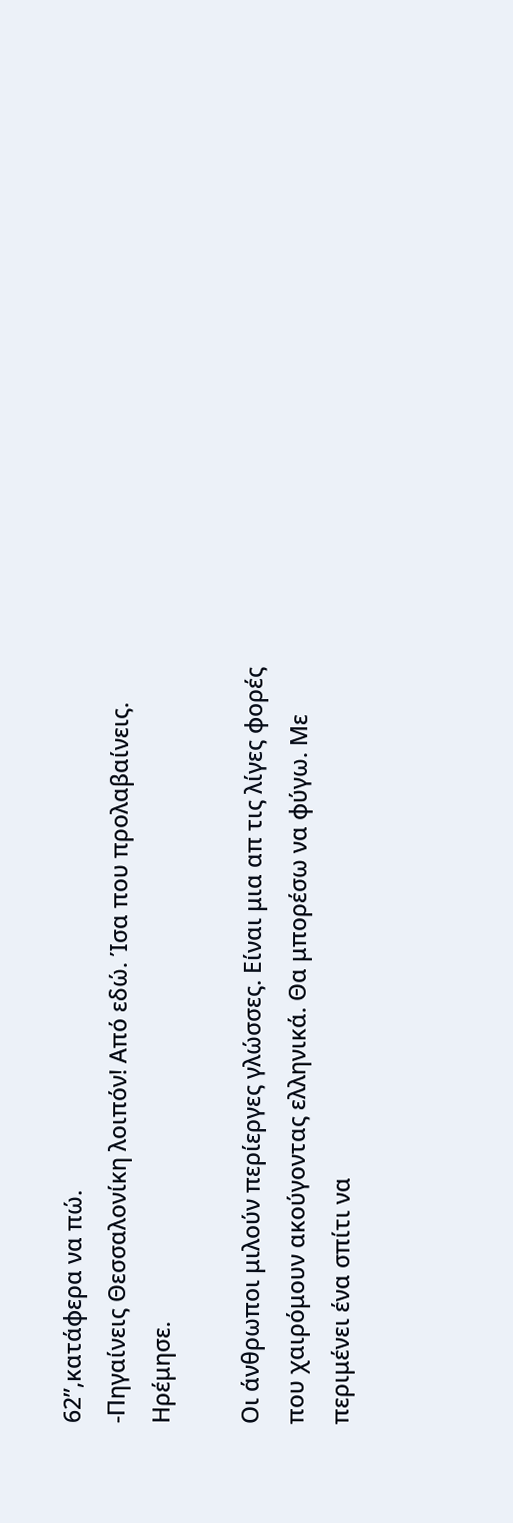62”,κατάφερα να πώ.
-Πηγαίνεις Θεσσαλονίκη λοιπόν! Από εδώ. Ίσα που προλαβαίνεις. Ηρέμησε.

Οι άνθρωποι μιλούν περίεργες γλώσσες. Είναι μια απ τις λίγες φορές που χαιρόμουν ακούγοντας ελληνικά. Θα μπορέσω να φύγω. Με περιμένει ένα σπίτι να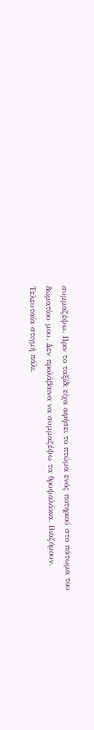συμμαζέψω. Πριν το ταξίδι είχα αφήσει το πτώμα ενός ποτηριού στο πάτωμα του δωματίου μου. Δεν προλάβαινα να συμμαζέψω τα θρυψαλάκια. Βιαζόμουν. Τελευταία στιγμή πάλι.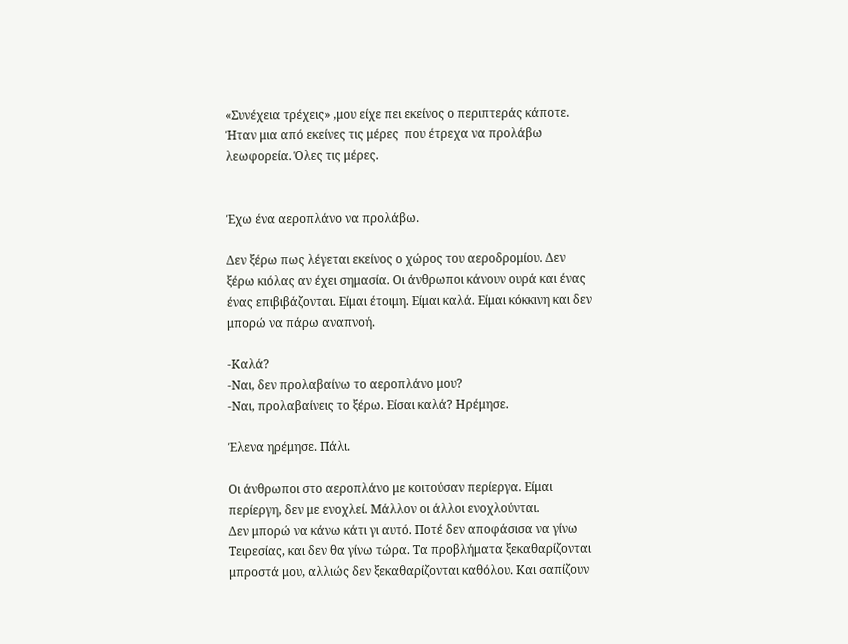«Συνέχεια τρέχεις» ,μου είχε πει εκείνος ο περιπτεράς κάποτε. Ήταν μια από εκείνες τις μέρες  που έτρεχα να προλάβω λεωφορεία. Όλες τις μέρες.


Έχω ένα αεροπλάνο να προλάβω.

Δεν ξέρω πως λέγεται εκείνος ο χώρος του αεροδρομίου. Δεν ξέρω κιόλας αν έχει σημασία. Οι άνθρωποι κάνουν ουρά και ένας ένας επιβιβάζονται. Είμαι έτοιμη. Είμαι καλά. Είμαι κόκκινη και δεν μπορώ να πάρω αναπνοή.

-Καλά?
-Ναι, δεν προλαβαίνω το αεροπλάνο μου?
-Ναι, προλαβαίνεις το ξέρω. Είσαι καλά? Ηρέμησε.

Έλενα ηρέμησε. Πάλι.

Οι άνθρωποι στο αεροπλάνο με κοιτούσαν περίεργα. Είμαι περίεργη, δεν με ενοχλεί. Μάλλον οι άλλοι ενοχλούνται.
Δεν μπορώ να κάνω κάτι γι αυτό. Ποτέ δεν αποφάσισα να γίνω Τειρεσίας, και δεν θα γίνω τώρα. Τα προβλήματα ξεκαθαρίζονται μπροστά μου, αλλιώς δεν ξεκαθαρίζονται καθόλου. Και σαπίζουν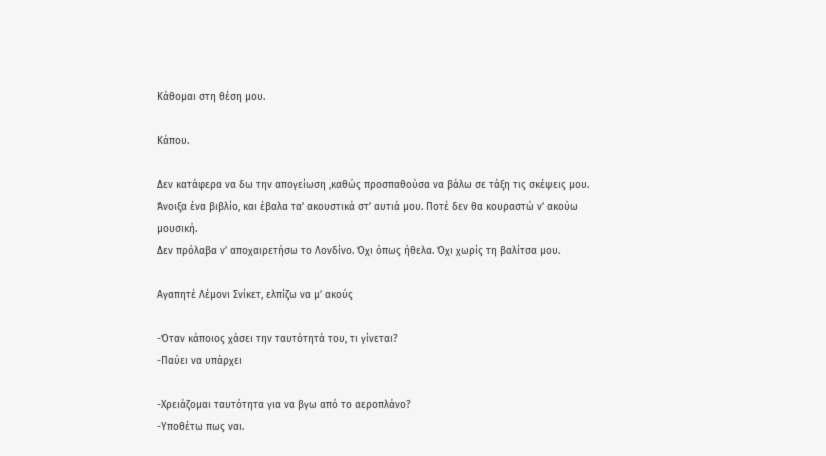Κάθομαι στη θέση μου.

Κάπου.

Δεν κατάφερα να δω την απογείωση ,καθώς προσπαθούσα να βάλω σε τάξη τις σκέψεις μου.
Άνοιξα ένα βιβλίο, και έβαλα τα’ ακουστικά στ’ αυτιά μου. Ποτέ δεν θα κουραστώ ν’ ακούω μουσική.
Δεν πρόλαβα ν’ αποχαιρετήσω το Λονδίνο. Όχι όπως ήθελα. Όχι χωρίς τη βαλίτσα μου.

Αγαπητέ Λέμονι Σνίκετ, ελπίζω να μ’ ακούς

-Όταν κάποιος χάσει την ταυτότητά του, τι γίνεται?
-Παύει να υπάρχει

-Χρειάζομαι ταυτότητα για να βγω από το αεροπλάνο?
-Υποθέτω πως ναι.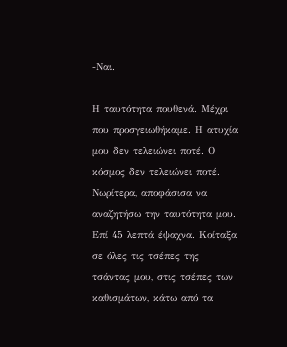-Ναι.

Η ταυτότητα πουθενά. Μέχρι που προσγειωθήκαμε. Η ατυχία μου δεν τελειώνει ποτέ. Ο κόσμος δεν τελειώνει ποτέ.
Νωρίτερα, αποφάσισα να αναζητήσω την ταυτότητα μου. Επί 45 λεπτά έψαχνα. Κοίταξα σε όλες τις τσέπες της τσάντας μου, στις τσέπες των καθισμάτων, κάτω από τα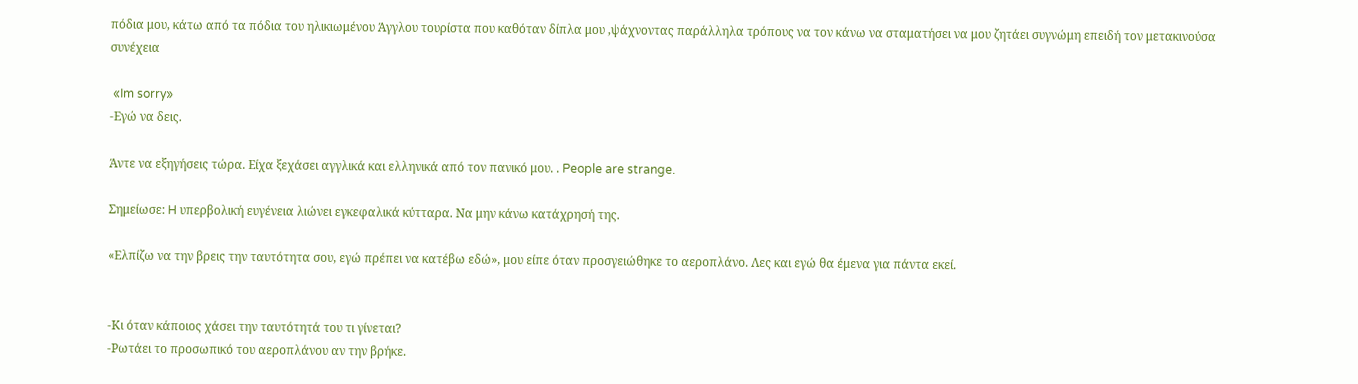πόδια μου, κάτω από τα πόδια του ηλικιωμένου Άγγλου τουρίστα που καθόταν δίπλα μου ,ψάχνοντας παράλληλα τρόπους να τον κάνω να σταματήσει να μου ζητάει συγνώμη επειδή τον μετακινούσα συνέχεια

 «Im sorry»
-Εγώ να δεις.

Άντε να εξηγήσεις τώρα. Είχα ξεχάσει αγγλικά και ελληνικά από τον πανικό μου. . People are strange.

Σημείωσε: H υπερβολική ευγένεια λιώνει εγκεφαλικά κύτταρα. Να μην κάνω κατάχρησή της.

«Ελπίζω να την βρεις την ταυτότητα σου, εγώ πρέπει να κατέβω εδώ», μου είπε όταν προσγειώθηκε το αεροπλάνο. Λες και εγώ θα έμενα για πάντα εκεί.


-Κι όταν κάποιος χάσει την ταυτότητά του τι γίνεται?
-Ρωτάει το προσωπικό του αεροπλάνου αν την βρήκε.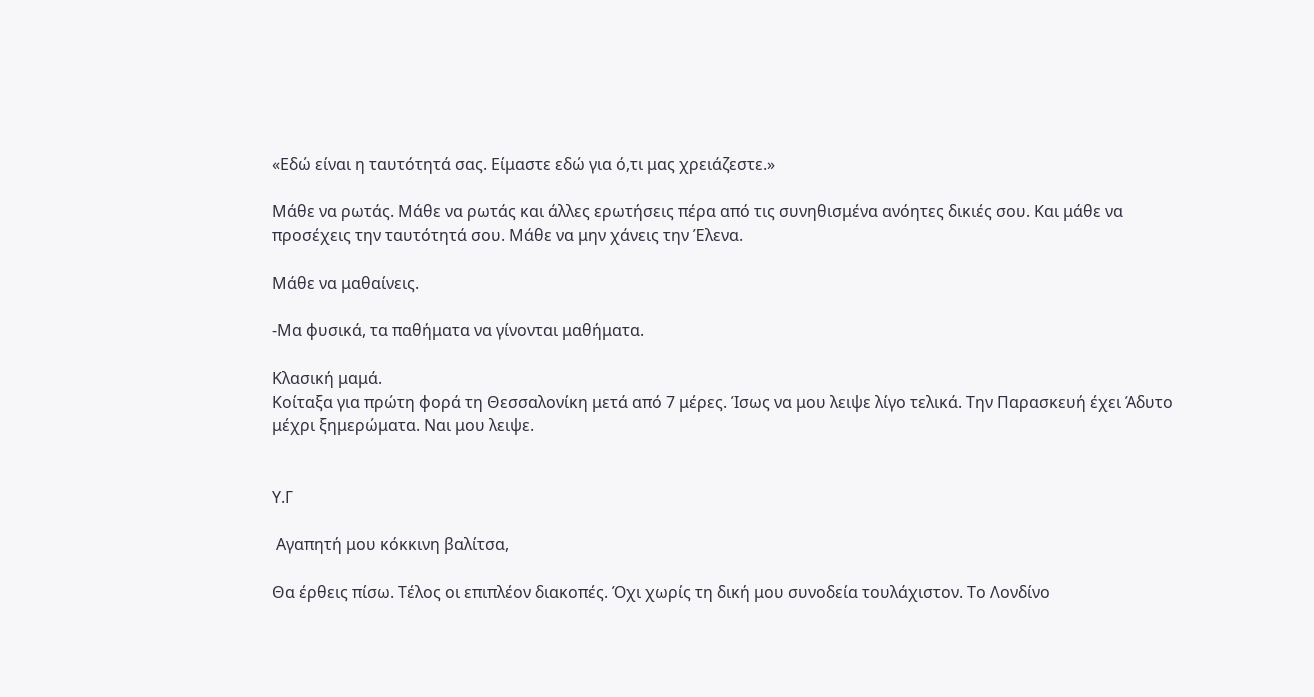«Εδώ είναι η ταυτότητά σας. Είμαστε εδώ για ό,τι μας χρειάζεστε.»

Μάθε να ρωτάς. Μάθε να ρωτάς και άλλες ερωτήσεις πέρα από τις συνηθισμένα ανόητες δικιές σου. Και μάθε να προσέχεις την ταυτότητά σου. Μάθε να μην χάνεις την Έλενα.

Μάθε να μαθαίνεις.

-Μα φυσικά, τα παθήματα να γίνονται μαθήματα.

Κλασική μαμά.
Κοίταξα για πρώτη φορά τη Θεσσαλονίκη μετά από 7 μέρες. Ίσως να μου λειψε λίγο τελικά. Την Παρασκευή έχει Άδυτο μέχρι ξημερώματα. Ναι μου λειψε.


Υ.Γ

 Αγαπητή μου κόκκινη βαλίτσα,

Θα έρθεις πίσω. Τέλος οι επιπλέον διακοπές. Όχι χωρίς τη δική μου συνοδεία τουλάχιστον. Το Λονδίνο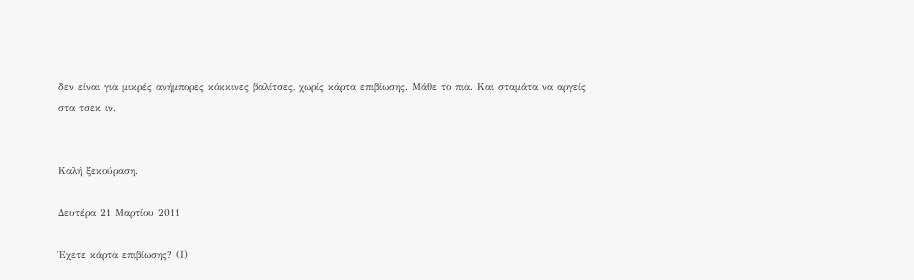δεν είναι για μικρές ανήμπορες κόκκινες βαλίτσες, χωρίς κάρτα επιβίωσης. Μάθε το πια. Και σταμάτα να αργείς στα τσεκ ιν.


Καλή ξεκούραση.

Δευτέρα 21 Μαρτίου 2011

Έχετε κάρτα επιβίωσης? (Ι)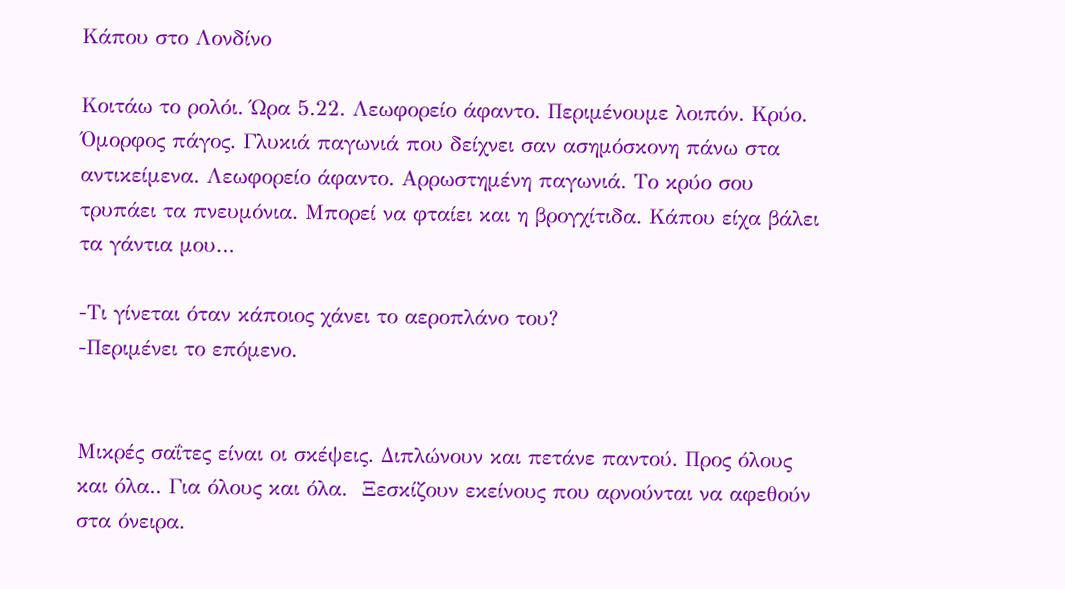Κάπου στο Λονδίνο

Κοιτάω το ρολόι. Ώρα 5.22. Λεωφορείο άφαντο. Περιμένουμε λοιπόν. Κρύο. Όμορφος πάγος. Γλυκιά παγωνιά που δείχνει σαν ασημόσκονη πάνω στα αντικείμενα. Λεωφορείο άφαντο. Αρρωστημένη παγωνιά. Το κρύο σου τρυπάει τα πνευμόνια. Μπορεί να φταίει και η βρογχίτιδα. Κάπου είχα βάλει τα γάντια μου…

-Τι γίνεται όταν κάποιος χάνει το αεροπλάνο του?
-Περιμένει το επόμενο.


Μικρές σαΐτες είναι οι σκέψεις. Διπλώνουν και πετάνε παντού. Προς όλους και όλα.. Για όλους και όλα.  Ξεσκίζουν εκείνους που αρνούνται να αφεθούν στα όνειρα.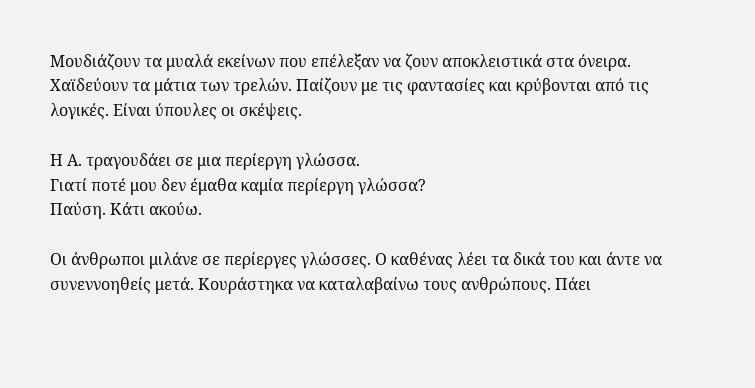Μουδιάζουν τα μυαλά εκείνων που επέλεξαν να ζουν αποκλειστικά στα όνειρα. Χαϊδεύουν τα μάτια των τρελών. Παίζουν με τις φαντασίες και κρύβονται από τις λογικές. Είναι ύπουλες οι σκέψεις.

Η Α. τραγουδάει σε μια περίεργη γλώσσα.
Γιατί ποτέ μου δεν έμαθα καμία περίεργη γλώσσα?
Παύση. Κάτι ακούω.

Οι άνθρωποι μιλάνε σε περίεργες γλώσσες. Ο καθένας λέει τα δικά του και άντε να συνεννοηθείς μετά. Κουράστηκα να καταλαβαίνω τους ανθρώπους. Πάει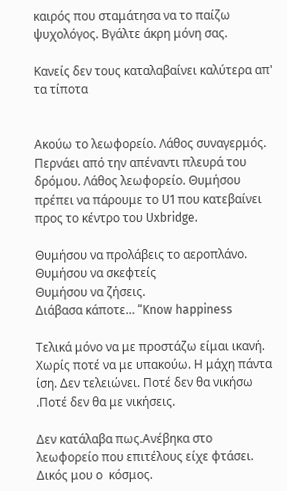καιρός που σταμάτησα να το παίζω ψυχολόγος. Βγάλτε άκρη μόνη σας.

Κανείς δεν τους καταλαβαίνει καλύτερα απ' τα τίποτα


Ακούω το λεωφορείο. Λάθος συναγερμός. Περνάει από την απέναντι πλευρά του δρόμου. Λάθος λεωφορείο. Θυμήσου πρέπει να πάρουμε το U1 που κατεβαίνει προς το κέντρο του Uxbridge.

Θυμήσου να προλάβεις το αεροπλάνο.
Θυμήσου να σκεφτείς
Θυμήσου να ζήσεις.
Διάβασα κάποτε… “Know happiness

Τελικά μόνο να με προστάζω είμαι ικανή. Χωρίς ποτέ να με υπακούω. Η μάχη πάντα ίση. Δεν τελειώνει. Ποτέ δεν θα νικήσω .Ποτέ δεν θα με νικήσεις.

Δεν κατάλαβα πως.Ανέβηκα στο λεωφορείο που επιτέλους είχε φτάσει. Δικός μου ο  κόσμος.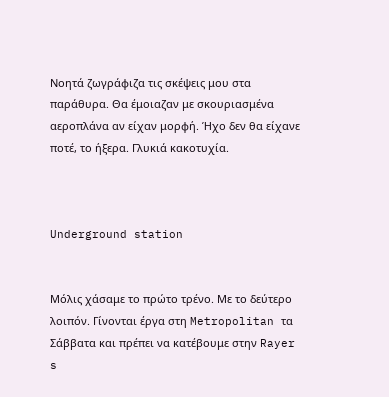Νοητά ζωγράφιζα τις σκέψεις μου στα παράθυρα. Θα έμοιαζαν με σκουριασμένα αεροπλάνα αν είχαν μορφή. Ήχο δεν θα είχανε ποτέ, το ήξερα. Γλυκιά κακοτυχία.



Underground station


Μόλις χάσαμε το πρώτο τρένο. Με το δεύτερο λοιπόν. Γίνονται έργα στη Metropolitan τα Σάββατα και πρέπει να κατέβουμε στην Rayer s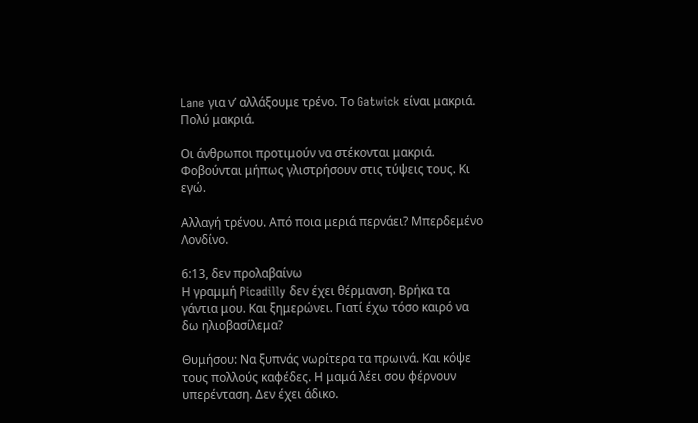Lane για ν’ αλλάξουμε τρένο. Το Gatwick είναι μακριά. Πολύ μακριά.

Οι άνθρωποι προτιμούν να στέκονται μακριά. Φοβούνται μήπως γλιστρήσουν στις τύψεις τους. Κι εγώ.

Αλλαγή τρένου. Από ποια μεριά περνάει? Μπερδεμένο Λονδίνο.

6:13, δεν προλαβαίνω
Η γραμμή Picadilly δεν έχει θέρμανση. Βρήκα τα γάντια μου. Και ξημερώνει. Γιατί έχω τόσο καιρό να δω ηλιοβασίλεμα?

Θυμήσου: Να ξυπνάς νωρίτερα τα πρωινά. Και κόψε τους πολλούς καφέδες. Η μαμά λέει σου φέρνουν υπερένταση. Δεν έχει άδικο.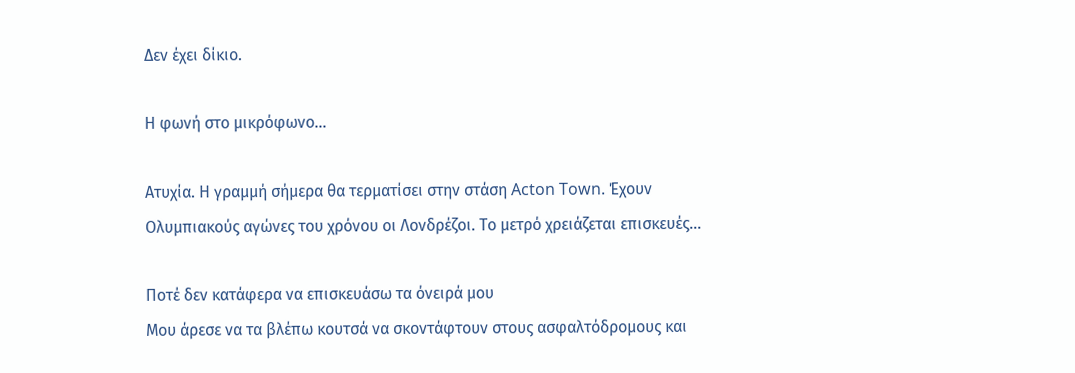Δεν έχει δίκιο.

Η φωνή στο μικρόφωνο…

Ατυχία. Η γραμμή σήμερα θα τερματίσει στην στάση Acton Town. Έχουν Ολυμπιακούς αγώνες του χρόνου οι Λονδρέζοι. Το μετρό χρειάζεται επισκευές…

Ποτέ δεν κατάφερα να επισκευάσω τα όνειρά μου
Μου άρεσε να τα βλέπω κουτσά να σκοντάφτουν στους ασφαλτόδρομους και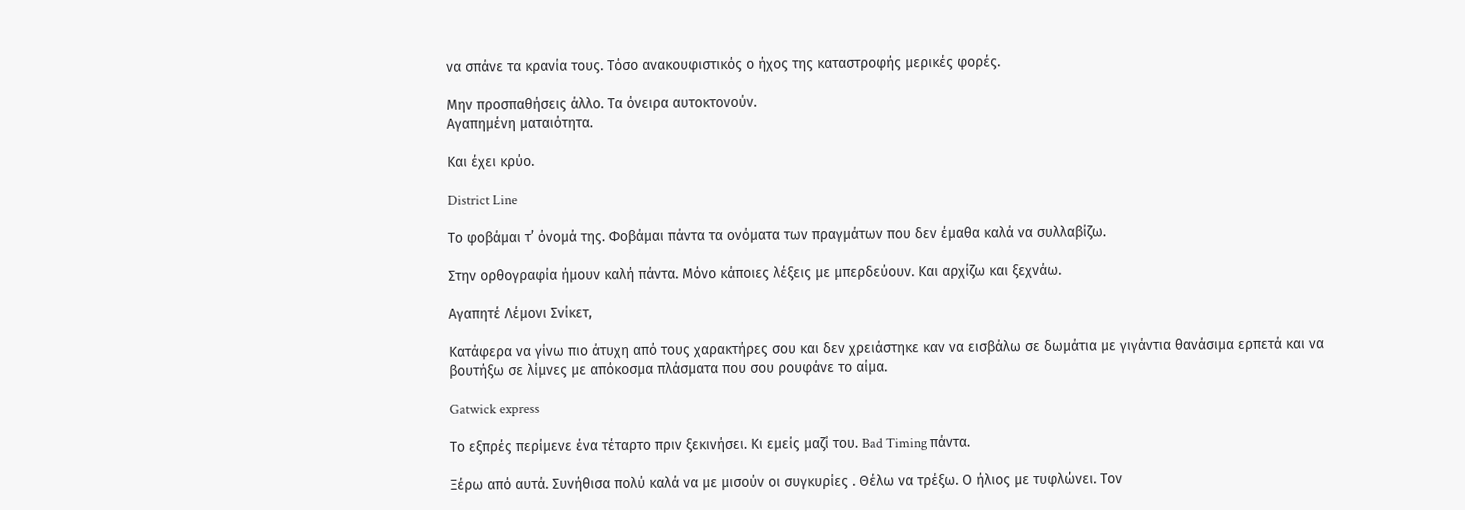να σπάνε τα κρανία τους. Τόσο ανακουφιστικός ο ήχος της καταστροφής μερικές φορές.

Μην προσπαθήσεις άλλο. Τα όνειρα αυτοκτονούν.
Αγαπημένη ματαιότητα.

Και έχει κρύο.

District Line

Tο φοβάμαι τ’ όνομά της. Φοβάμαι πάντα τα ονόματα των πραγμάτων που δεν έμαθα καλά να συλλαβίζω.

Στην ορθογραφία ήμουν καλή πάντα. Μόνο κάποιες λέξεις με μπερδεύουν. Και αρχίζω και ξεχνάω.

Αγαπητέ Λέμονι Σνίκετ,

Κατάφερα να γίνω πιο άτυχη από τους χαρακτήρες σου και δεν χρειάστηκε καν να εισβάλω σε δωμάτια με γιγάντια θανάσιμα ερπετά και να βουτήξω σε λίμνες με απόκοσμα πλάσματα που σου ρουφάνε το αίμα.

Gatwick express

Το εξπρές περίμενε ένα τέταρτο πριν ξεκινήσει. Κι εμείς μαζί του. Bad Timing πάντα.

Ξέρω από αυτά. Συνήθισα πολύ καλά να με μισούν οι συγκυρίες . Θέλω να τρέξω. Ο ήλιος με τυφλώνει. Τον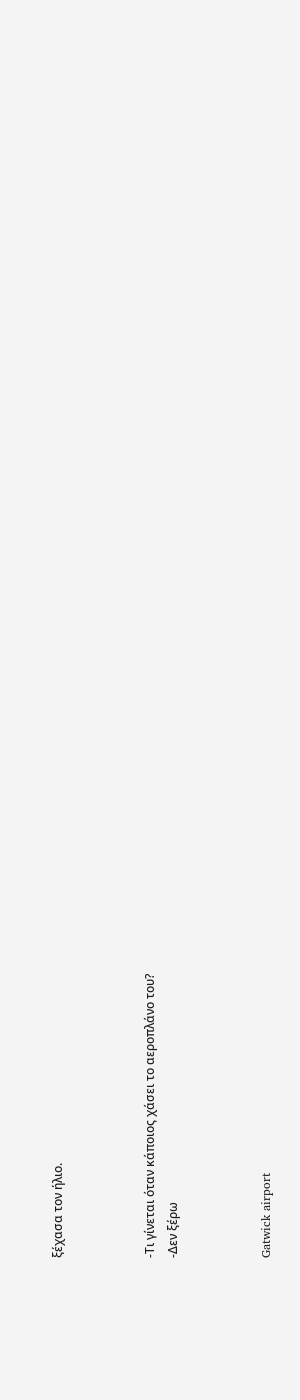ξέχασα τον ήλιο.



-Τι γίνεται όταν κάποιος χάσει το αεροπλάνο του?
-Δεν ξέρω



Gatwick airport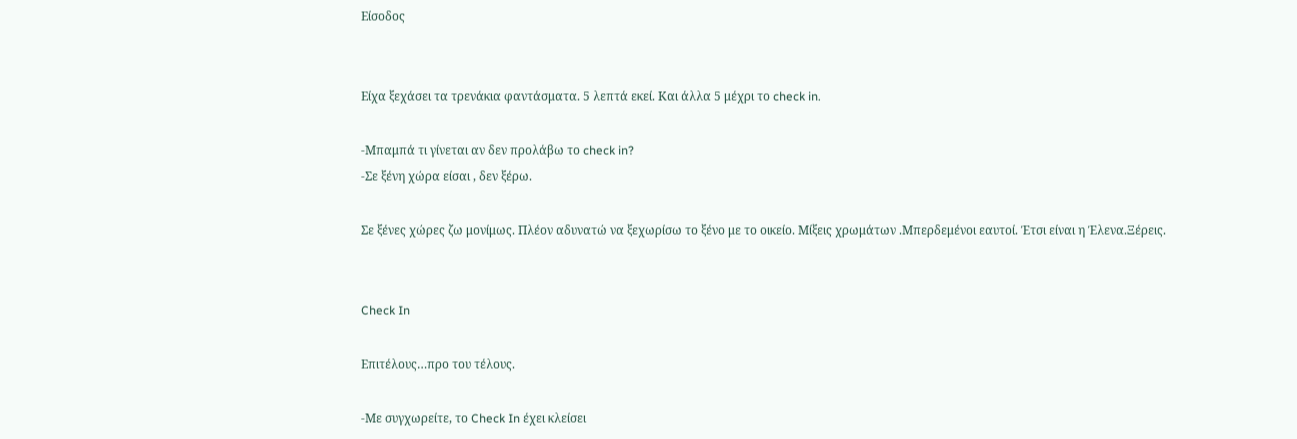Είσοδος


Είχα ξεχάσει τα τρενάκια φαντάσματα. 5 λεπτά εκεί. Και άλλα 5 μέχρι το check in.

-Μπαμπά τι γίνεται αν δεν προλάβω το check in?
-Σε ξένη χώρα είσαι , δεν ξέρω.

Σε ξένες χώρες ζω μονίμως. Πλέον αδυνατώ να ξεχωρίσω το ξένο με το οικείο. Μίξεις χρωμάτων .Μπερδεμένοι εαυτοί. Έτσι είναι η Έλενα.Ξέρεις.


Check In

Επιτέλους…προ του τέλους.

-Με συγχωρείτε, το Check In έχει κλείσει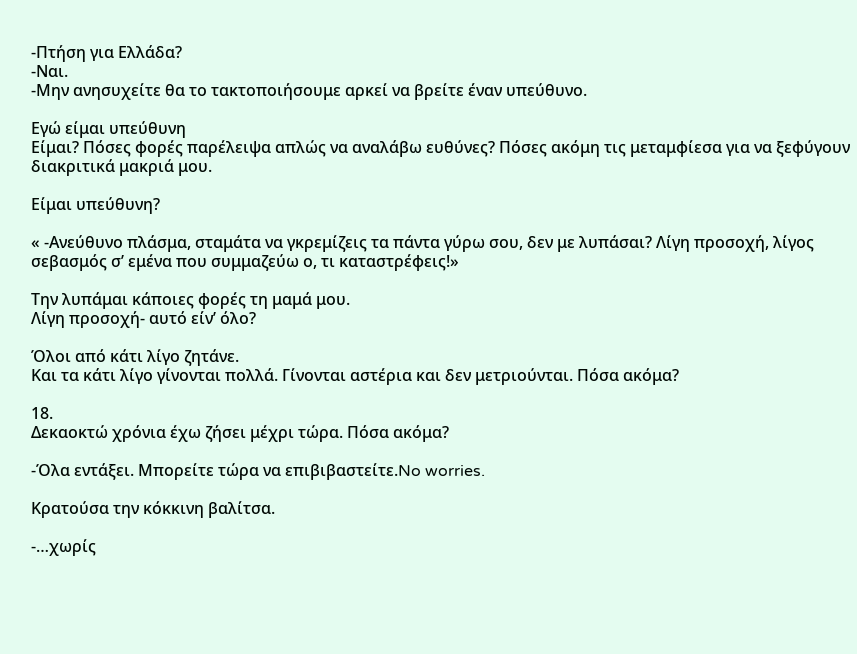-Πτήση για Ελλάδα?
-Ναι.
-Μην ανησυχείτε θα το τακτοποιήσουμε αρκεί να βρείτε έναν υπεύθυνο.

Εγώ είμαι υπεύθυνη
Είμαι? Πόσες φορές παρέλειψα απλώς να αναλάβω ευθύνες? Πόσες ακόμη τις μεταμφίεσα για να ξεφύγουν διακριτικά μακριά μου.

Είμαι υπεύθυνη?

« -Ανεύθυνο πλάσμα, σταμάτα να γκρεμίζεις τα πάντα γύρω σου, δεν με λυπάσαι? Λίγη προσοχή, λίγος σεβασμός σ’ εμένα που συμμαζεύω ο, τι καταστρέφεις!»

Την λυπάμαι κάποιες φορές τη μαμά μου.
Λίγη προσοχή- αυτό είν’ όλο?

Όλοι από κάτι λίγο ζητάνε.
Και τα κάτι λίγο γίνονται πολλά. Γίνονται αστέρια και δεν μετριούνται. Πόσα ακόμα?

18.
Δεκαοκτώ χρόνια έχω ζήσει μέχρι τώρα. Πόσα ακόμα?

-Όλα εντάξει. Μπορείτε τώρα να επιβιβαστείτε.No worries.

Κρατούσα την κόκκινη βαλίτσα.

-…χωρίς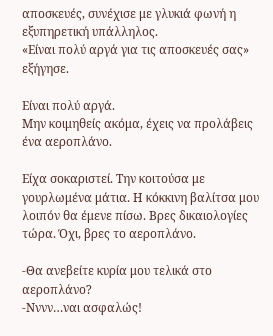αποσκευές, συνέχισε με γλυκιά φωνή η εξυπηρετική υπάλληλος.
«Είναι πολύ αργά για τις αποσκευές σας» εξήγησε.

Είναι πολύ αργά.
Μην κοιμηθείς ακόμα, έχεις να προλάβεις ένα αεροπλάνο.

Είχα σοκαριστεί. Την κοιτούσα με γουρλωμένα μάτια. Η κόκκινη βαλίτσα μου λοιπόν θα έμενε πίσω. Βρες δικαιολογίες τώρα. Όχι, βρες το αεροπλάνο.

-Θα ανεβείτε κυρία μου τελικά στο αεροπλάνο?
-Νννν…ναι ασφαλώς!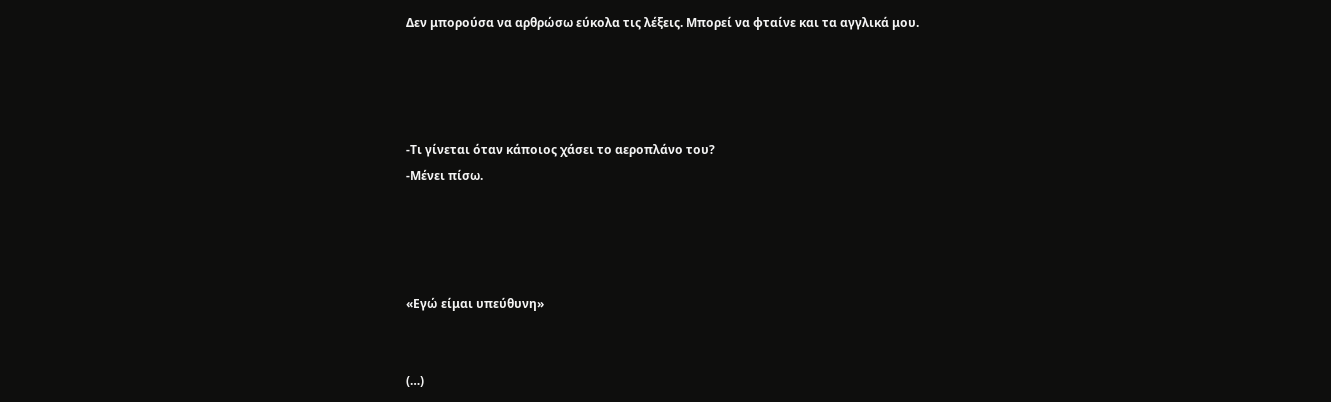Δεν μπορούσα να αρθρώσω εύκολα τις λέξεις. Μπορεί να φταίνε και τα αγγλικά μου.




-Τι γίνεται όταν κάποιος χάσει το αεροπλάνο του?
-Μένει πίσω.




«Εγώ είμαι υπεύθυνη»


(…)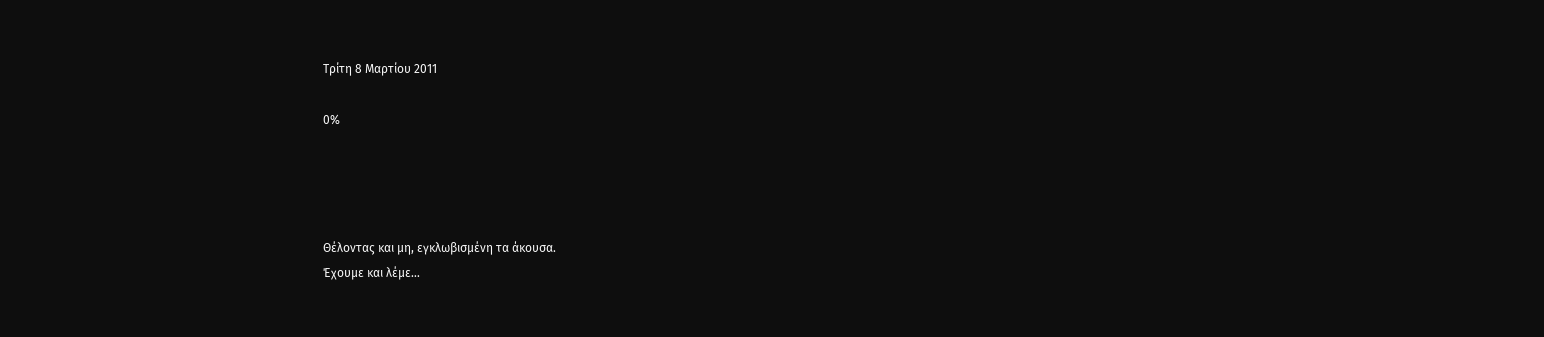Τρίτη 8 Μαρτίου 2011

0%




Θέλοντας και μη, εγκλωβισμένη τα άκουσα.
Έχουμε και λέμε…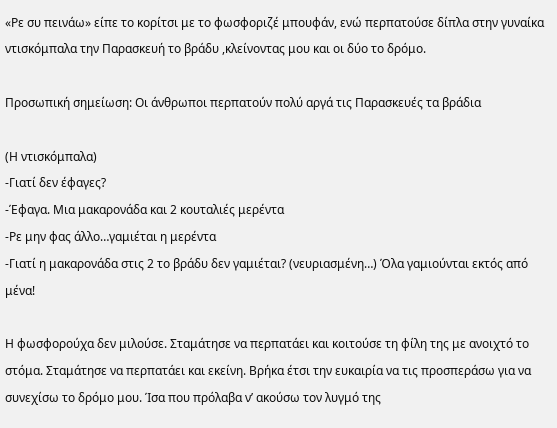«Ρε συ πεινάω» είπε το κορίτσι με το φωσφοριζέ μπουφάν, ενώ περπατούσε δίπλα στην γυναίκα ντισκόμπαλα την Παρασκευή το βράδυ ,κλείνοντας μου και οι δύο το δρόμο.

Προσωπική σημείωση: Οι άνθρωποι περπατούν πολύ αργά τις Παρασκευές τα βράδια

(Η ντισκόμπαλα)
-Γιατί δεν έφαγες?
-Έφαγα. Μια μακαρονάδα και 2 κουταλιές μερέντα
-Ρε μην φας άλλο…γαμιέται η μερέντα
-Γιατί η μακαρονάδα στις 2 το βράδυ δεν γαμιέται? (νευριασμένη…) Όλα γαμιούνται εκτός από μένα!

Η φωσφορούχα δεν μιλούσε. Σταμάτησε να περπατάει και κοιτούσε τη φίλη της με ανοιχτό το στόμα. Σταμάτησε να περπατάει και εκείνη. Βρήκα έτσι την ευκαιρία να τις προσπεράσω για να συνεχίσω το δρόμο μου. Ίσα που πρόλαβα ν’ ακούσω τον λυγμό της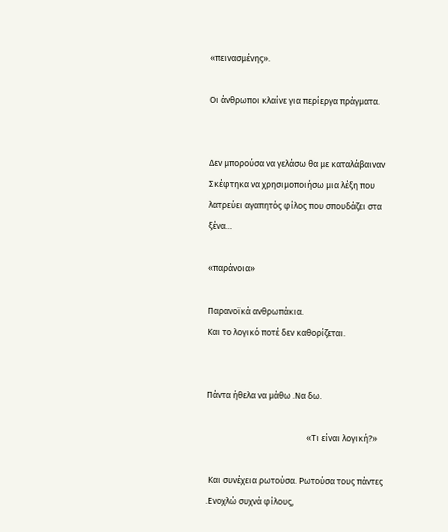«πεινασμένης».

Οι άνθρωποι κλαίνε για περίεργα πράγματα.


Δεν μπορούσα να γελάσω θα με καταλάβαιναν
Σκέφτηκα να χρησιμοποιήσω μια λέξη που λατρεύει αγαπητός φίλος που σπουδάζει στα ξένα…

«παράνοια»

Παρανοϊκά ανθρωπάκια.
Και το λογικό ποτέ δεν καθορίζεται.


Πάντα ήθελα να μάθω .Να δω.

                                                  «Τι είναι λογική?»

 Και συνέχεια ρωτούσα. Ρωτούσα τους πάντες .Ενοχλώ συχνά φίλους,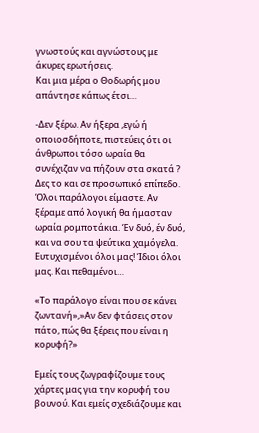γνωστούς και αγνώστους με άκυρες ερωτήσεις.
Και μια μέρα ο Θοδωρής μου απάντησε κάπως έτσι…

-Δεν ξέρω. Αν ήξερα ,εγώ ή οποιοσδήποτε, πιστεύεις ότι οι άνθρωποι τόσο ωραία θα συνέχιζαν να πήζουν στα σκατά ? Δες το και σε προσωπικό επίπεδο. Όλοι παράλογοι είμαστε. Αν ξέραμε από λογική θα ήμασταν ωραία ρομποτάκια. Έν δυό, έν δυό, και να σου τα ψεύτικα χαμόγελα. Ευτυχισμένοι όλοι μας! Ίδιοι όλοι μας. Και πεθαμένοι…

«Το παράλογο είναι που σε κάνει ζωντανή»,»Αν δεν φτάσεις στον πάτο, πώς θα ξέρεις που είναι η κορυφή?»

Εμείς τους ζωγραφίζουμε τους χάρτες μας για την κορυφή του βουνού. Και εμείς σχεδιάζουμε και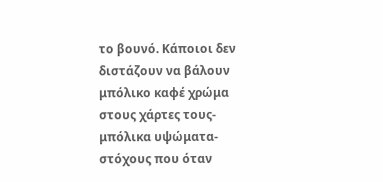το βουνό. Κάποιοι δεν διστάζουν να βάλουν μπόλικο καφέ χρώμα στους χάρτες τους-μπόλικα υψώματα-στόχους που όταν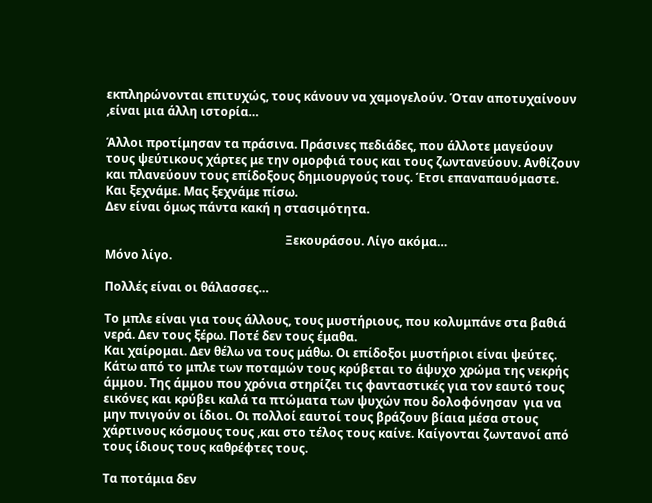εκπληρώνονται επιτυχώς, τους κάνουν να χαμογελούν. Όταν αποτυχαίνουν ,είναι μια άλλη ιστορία…

Άλλοι προτίμησαν τα πράσινα. Πράσινες πεδιάδες, που άλλοτε μαγεύουν τους ψεύτικους χάρτες με την ομορφιά τους και τους ζωντανεύουν. Ανθίζουν και πλανεύουν τους επίδοξους δημιουργούς τους. Έτσι επαναπαυόμαστε. Και ξεχνάμε. Μας ξεχνάμε πίσω.
Δεν είναι όμως πάντα κακή η στασιμότητα.

                                                            Ξεκουράσου. Λίγο ακόμα…
Μόνο λίγο.

Πολλές είναι οι θάλασσες…

Το μπλε είναι για τους άλλους, τους μυστήριους, που κολυμπάνε στα βαθιά νερά. Δεν τους ξέρω. Ποτέ δεν τους έμαθα.
Και χαίρομαι. Δεν θέλω να τους μάθω. Οι επίδοξοι μυστήριοι είναι ψεύτες. Κάτω από το μπλε των ποταμών τους κρύβεται το άψυχο χρώμα της νεκρής άμμου. Της άμμου που χρόνια στηρίζει τις φανταστικές για τον εαυτό τους εικόνες και κρύβει καλά τα πτώματα των ψυχών που δολοφόνησαν  για να μην πνιγούν οι ίδιοι. Οι πολλοί εαυτοί τους βράζουν βίαια μέσα στους χάρτινους κόσμους τους ,και στο τέλος τους καίνε. Καίγονται ζωντανοί από τους ίδιους τους καθρέφτες τους.

Τα ποτάμια δεν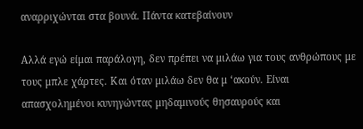αναρριχώνται στα βουνά. Πάντα κατεβαίνουν

Αλλά εγώ είμαι παράλογη, δεν πρέπει να μιλάω για τους ανθρώπους με τους μπλε χάρτες. Και όταν μιλάω δεν θα μ ‘ακούν. Είναι απασχολημένοι κυνηγώντας μηδαμινούς θησαυρούς και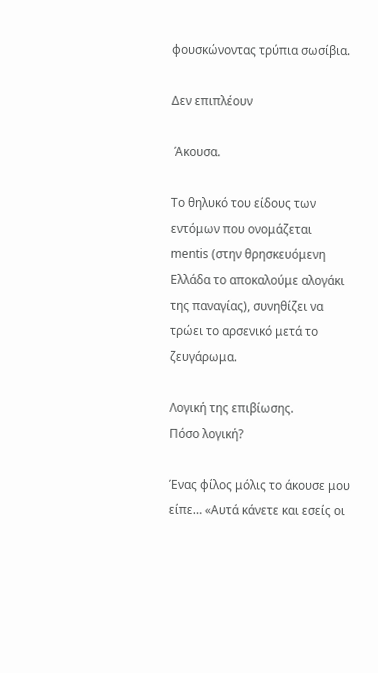φουσκώνοντας τρύπια σωσίβια.

Δεν επιπλέουν

 Άκουσα.

Το θηλυκό του είδους των  εντόμων που ονομάζεται mentis (στην θρησκευόμενη Ελλάδα το αποκαλούμε αλογάκι της παναγίας), συνηθίζει να τρώει το αρσενικό μετά το ζευγάρωμα.

Λογική της επιβίωσης.
Πόσο λογική?

Ένας φίλος μόλις το άκουσε μου είπε… «Αυτά κάνετε και εσείς οι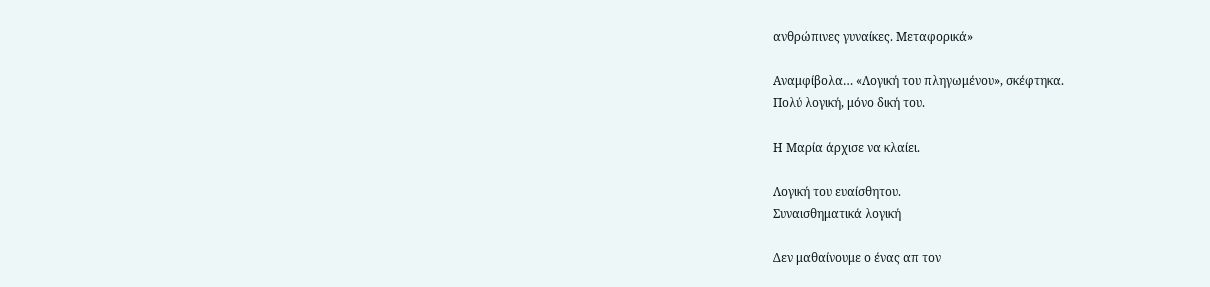ανθρώπινες γυναίκες. Μεταφορικά»

Αναμφίβολα… «Λογική του πληγωμένου», σκέφτηκα.
Πολύ λογική, μόνο δική του.

Η Μαρία άρχισε να κλαίει.

Λογική του ευαίσθητου.
Συναισθηματικά λογική

Δεν μαθαίνουμε ο ένας απ τον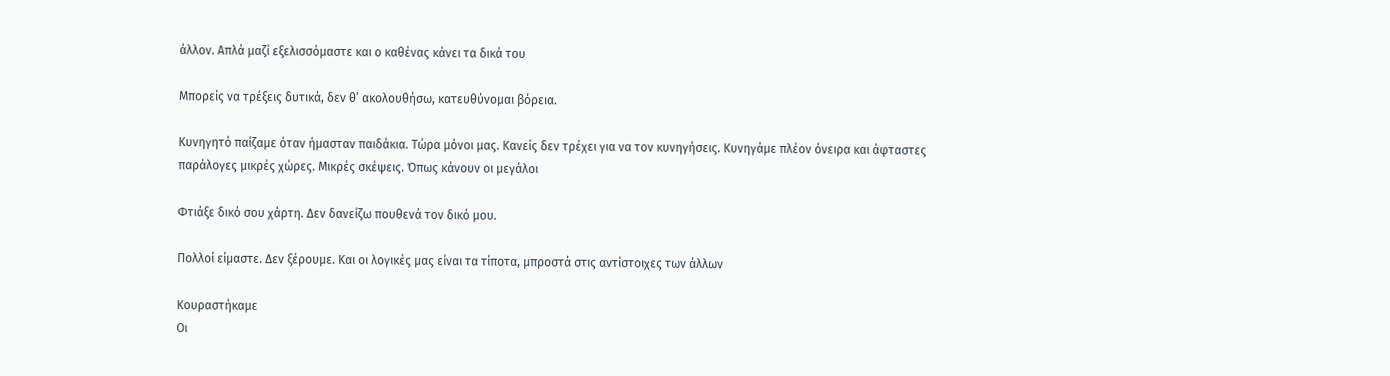άλλον. Απλά μαζί εξελισσόμαστε και ο καθένας κάνει τα δικά του

Μπορείς να τρέξεις δυτικά, δεν θ’ ακολουθήσω, κατευθύνομαι βόρεια.

Κυνηγητό παίζαμε όταν ήμασταν παιδάκια. Τώρα μόνοι μας. Κανείς δεν τρέχει για να τον κυνηγήσεις. Κυνηγάμε πλέον όνειρα και άφταστες παράλογες μικρές χώρες. Μικρές σκέψεις. Όπως κάνουν οι μεγάλοι

Φτιάξε δικό σου χάρτη. Δεν δανείζω πουθενά τον δικό μου.

Πολλοί είμαστε. Δεν ξέρουμε. Και οι λογικές μας είναι τα τίποτα, μπροστά στις αντίστοιχες των άλλων

Κουραστήκαμε
Οι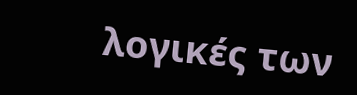λογικές των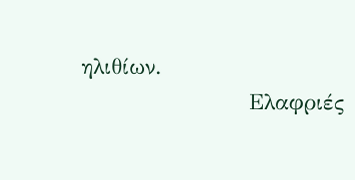ηλιθίων.
                     Ελαφριές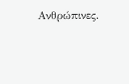Ανθρώπινες.